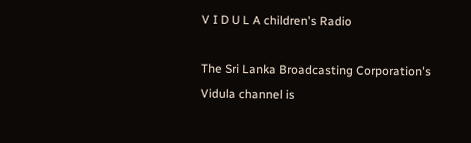V I D U L A children's Radio

The Sri Lanka Broadcasting Corporation's Vidula channel is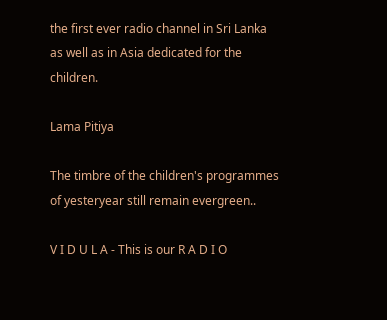the first ever radio channel in Sri Lanka as well as in Asia dedicated for the children.

Lama Pitiya

The timbre of the children's programmes of yesteryear still remain evergreen..

V I D U L A - This is our R A D I O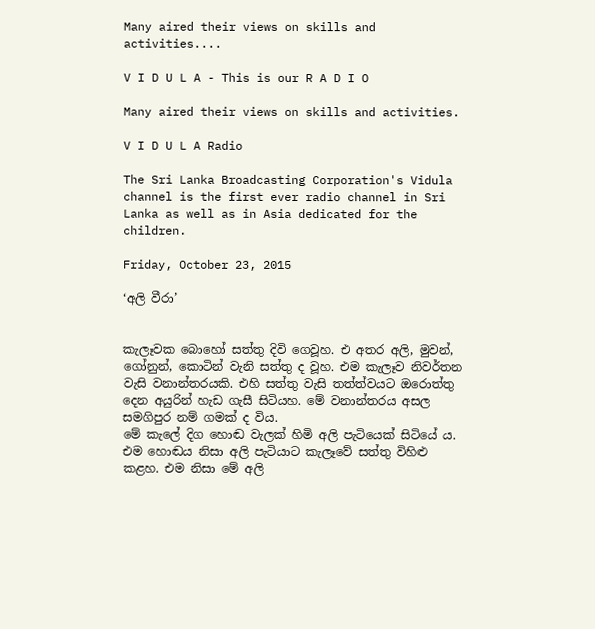Many aired their views on skills and activities....

V I D U L A - This is our R A D I O

Many aired their views on skills and activities.

V I D U L A Radio

The Sri Lanka Broadcasting Corporation's Vidula channel is the first ever radio channel in Sri Lanka as well as in Asia dedicated for the children.

Friday, October 23, 2015

‘අලි වීරා’


කැලෑවක බොහෝ සත්තු දිවි ගෙවූහ. එ අතර අලි, මුවන්, ගෝනුන්, කොටින් වැනි සත්තු ද වූහ. එම කැලෑව නිවර්තන වැසි වනාන්තරයකි. එහි සත්තු වැසි තත්ත්වයට ඔරොත්තු දෙන අයුරින් හැඩ ගැසී සිටියහ. මේ වනාන්තරය අසල සමගිපුර නම් ගමක් ද විය.
මේ කැලේ දිග හොඬ වැලක් හිමි අලි පැටියෙක් සිටියේ ය. එම හොඬය නිසා අලි පැටියාට කැලෑවේ සත්තු විහිළු කළහ. එම නිසා මේ අලි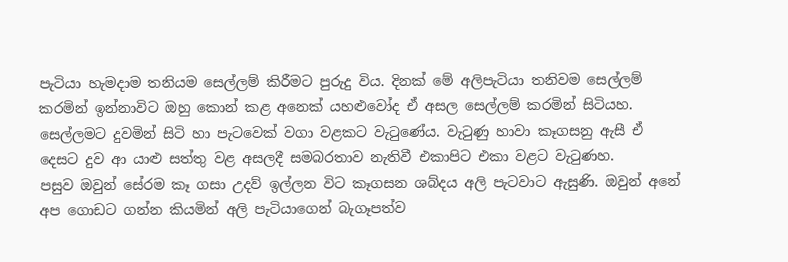පැටියා හැමදාම තනියම සෙල්ලම් කිරීමට පුරුදු විය. දිනක් මේ අලිපැටියා තනිවම සෙල්ලම් කරමින් ඉන්නාවිට ඔහු කොන් කළ අනෙක් යහළුවෝද ඒ අසල සෙල්ලම් කරමින් සිටියහ. සෙල්ලමට දුවමින් සිටි හා පැටවෙක් වගා වළකට වැටුණේය. වැටුණු හාවා කෑගසනු ඇසී ඒ දෙසට දුව ආ යාළු සත්තු වළ අසලදී සමබරතාව නැතිවී එකාපිට එකා වළට වැටුණහ.
පසුව ඔවුන් සේරම කෑ ගසා උදව් ඉල්ලන විට කෑගසන ශබ්දය අලි පැටවාට ඇසුණි. ඔවුන් අනේ අප ගොඩට ගන්න කියමින් අලි පැටියාගෙන් බැගෑපත්ව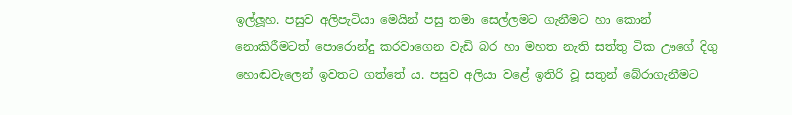ඉල්ලූහ. පසුව අලිපැටියා මෙයින් පසු තමා සෙල්ලමට ගැනීමට හා කොන් නොකිරීමටත් පොරොන්දු කරවාගෙන වැඩි බර හා මහත නැති සත්තු ටික ඌගේ දිගු හොඬවැලෙන් ඉවතට ගත්තේ ය. පසුව අලියා වළේ ඉතිරි වූ සතුන් බේරාගැනීමට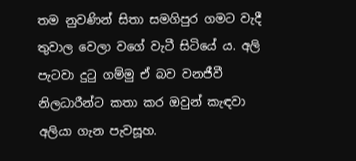තම නුවණින් සිතා සමගිපුර ගමට වැදී තුවාල වෙලා වගේ වැටී සිටියේ ය. අලි පැටවා දුටු ගම්මු ඒ බව වනජීවී නිලධාරීන්ට කතා කර ඔවුන් කැඳවා අලියා ගැන පැවසූහ.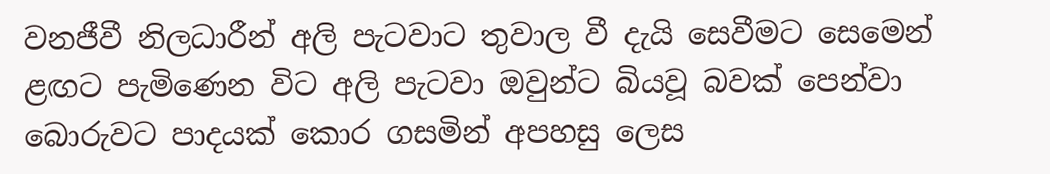වනජීවී නිලධාරීන් අලි පැටවාට තුවාල වී දැයි සෙවීමට සෙමෙන් ළඟට පැමිණෙන විට අලි පැටවා ඔවුන්ට බියවූ බවක් පෙන්වා බොරුවට පාදයක් කොර ගසමින් අපහසු ලෙස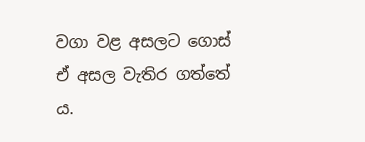වගා වළ අසලට ගොස් ඒ අසල වැතිර ගත්තේ ය.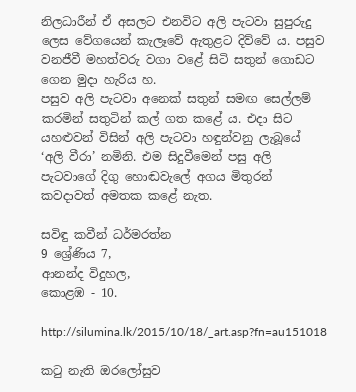නිලධාරීන් ඒ අසලට එනවිට අලි පැටවා සුපුරුදු ලෙස වේගයෙන් කැලෑවේ ඇතුළට දිව්වේ ය. පසුව වනජීවී මහත්වරු වගා වළේ සිටි සතුන් ගොඩට ගෙන මුදා හැරිය හ.
පසුව අලි පැටවා අනෙක් සතුන් සමඟ සෙල්ලම් කරමින් සතුටින් කල් ගත කළේ ය. එදා සිට යහළුවන් විසින් අලි පැටවා හඳුන්වනු ලැබූයේ ‘අලි වීරා’ නමිනි. එම සිදුවීමෙන් පසු අලි පැටවාගේ දිගු හොඬවැලේ අගය මිතුරන් කවදාවත් අමතක කළේ නැත.

සවිඳු කවීන් ධර්මරත්න
9 ශ්‍රේණිය 7,
ආනන්ද විදුහල,
කොළඹ - 10.

http://silumina.lk/2015/10/18/_art.asp?fn=au151018

කටු නැති ඔරලෝසුව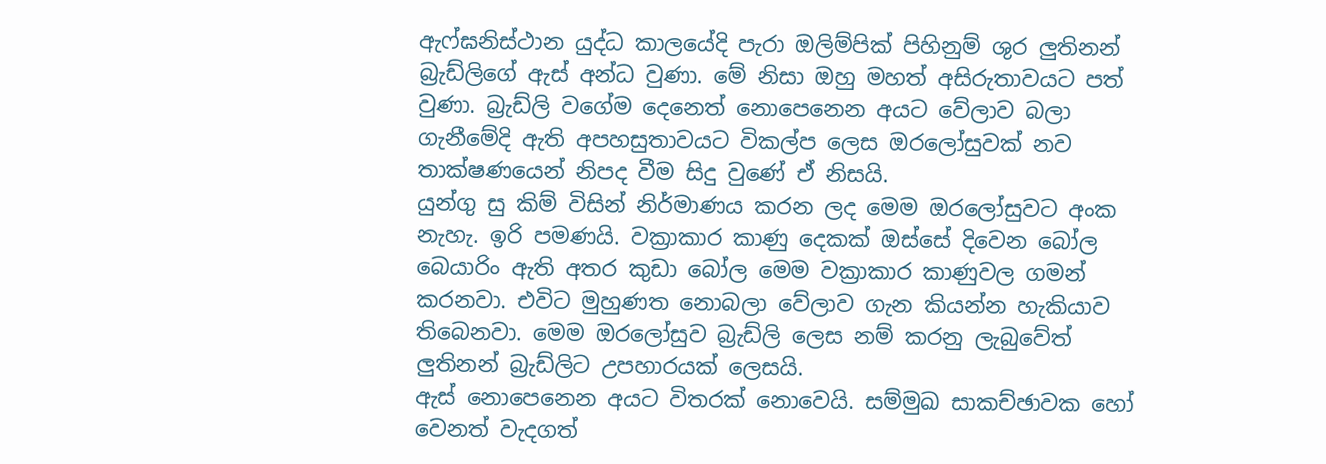ඇෆ්ඝනිස්ථාන යුද්ධ කාලයේදි පැරා ඔලිම්පික් පිහිනුම් ශුර ලුතිනන් බ්‍රැඩ්ලිගේ ඇස් අන්ධ වුණා. මේ නිසා ඔහු මහත් අසිරුතාවයට පත් වුණා. බ්‍රැඩ්ලි වගේම දෙනෙත් නොපෙනෙන අයට වේලාව බලා ගැනීමේදි ඇති අපහසුතාවයට විකල්ප ලෙස ඔරලෝසුවක් නව තාක්ෂණයෙන් නිපද වීම සිදු වුණේ ඒ නිසයි.
යුන්ගු සු කිම් විසින් නිර්මාණය කරන ලද මෙම ඔරලෝසුවට අංක නැහැ. ඉරි පමණයි. වක්‍රාකාර කාණු දෙකක් ඔස්සේ දිවෙන බෝල බෙයාරිං ඇති අතර කුඩා බෝල මෙම වක්‍රාකාර කාණුවල ගමන් කරනවා. එවිට මුහුණත නොබලා වේලාව ගැන කියන්න හැකියාව තිබෙනවා. මෙම ඔරලෝසුව බ්‍රැඩ්ලි ලෙස නම් කරනු ලැබුවේත් ලුතිනන් බ්‍රැඩ්ලිට උපහාරයක් ලෙසයි.
ඇස් නොපෙනෙන අයට විතරක් නොවෙයි. සම්මුඛ සාකච්ඡාවක හෝ වෙනත් වැදගත්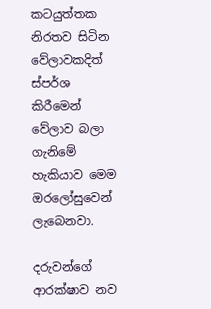කටයුත්තක නිරතව සිටින වේලාවකදිත් ස්පර්ශ කිරීමෙන් වේලාව බලා ගැනිමේ හැකියාව මෙම ඔරලෝසුවෙන් ලැබෙනවා.

දරුවන්ගේ ආරක්ෂාව නව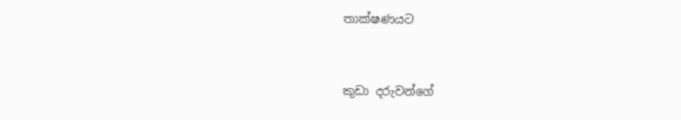තාක්ෂණයට


කුඩා දරුවන්ගේ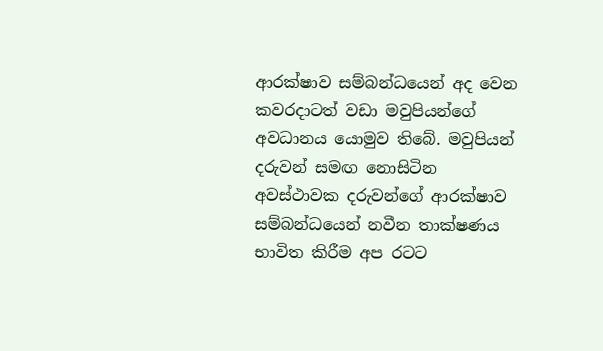ආරක්ෂාව සම්බන්ධයෙන් අද වෙන කවරදාටත් වඩා මවුපියන්ගේ අවධානය යොමුව තිබේ. මවුපියන් දරුවන් සමඟ නොසිටින අවස්ථාවක දරුවන්ගේ ආරක්ෂාව සම්බන්ධයෙන් නවීන තාක්ෂණය භාවිත කිරීම අප රටට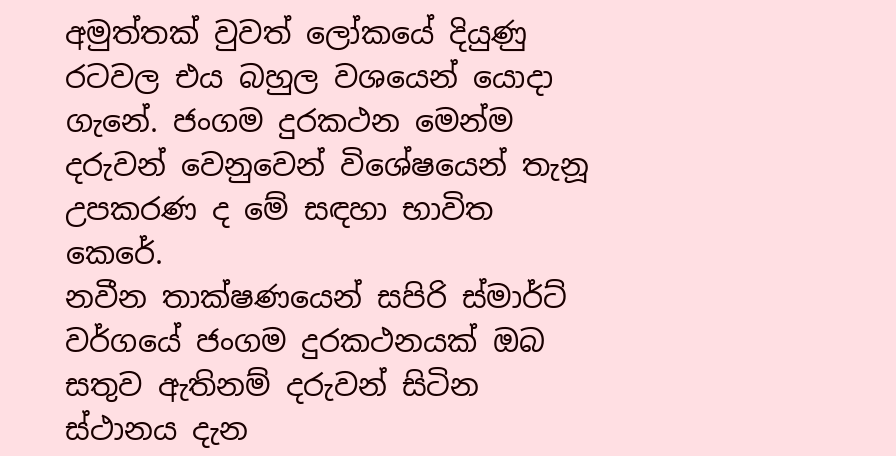අමුත්තක් වුවත් ලෝකයේ දියුණු රටවල එය බහුල වශයෙන් යොදා ගැනේ. ජංගම දුරකථන මෙන්ම දරුවන් වෙනුවෙන් විශේෂයෙන් තැනූ උපකරණ ද මේ සඳහා භාවිත කෙරේ.
නවීන තාක්ෂණයෙන් සපිරි ස්මාර්ට් වර්ගයේ ජංගම දුරකථනයක් ඔබ සතුව ඇතිනම් දරුවන් සිටින ස්ථානය දැන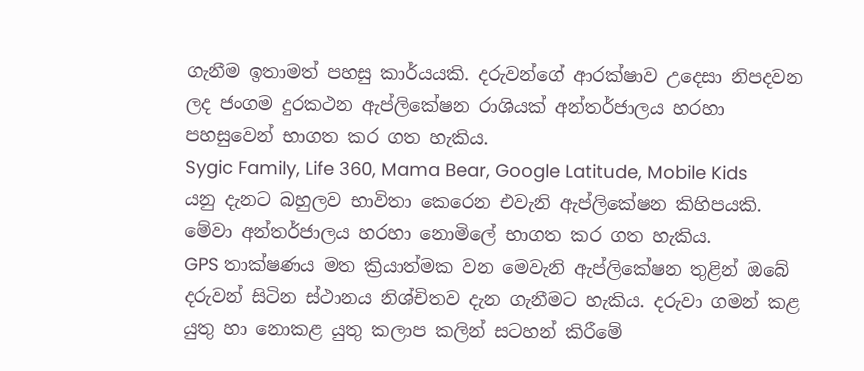ගැනීම ඉතාමත් පහසු කාර්යයකි. දරුවන්ගේ ආරක්ෂාව උදෙසා නිපදවන ලද ජංගම දුරකථන ඇප්ලිකේෂන රාශියක් අන්තර්ජාලය හරහා පහසුවෙන් භාගත කර ගත හැකිය.
Sygic Family, Life 360, Mama Bear, Google Latitude, Mobile Kids යනු දැනට බහුලව භාවිතා කෙරෙන එවැනි ඇප්ලිකේෂන කිහිපයකි. මේවා අන්තර්ජාලය හරහා නොමිලේ භාගත කර ගත හැකිය.
GPS තාක්ෂණය මත ක්‍රියාත්මක වන මෙවැනි ඇප්ලිකේෂන තුළින් ඔබේ දරුවන් සිටින ස්ථානය නිශ්චිතව දැන ගැනීමට හැකිය. දරුවා ගමන් කළ යුතු හා නොකළ යුතු කලාප කලින් සටහන් කිරීමේ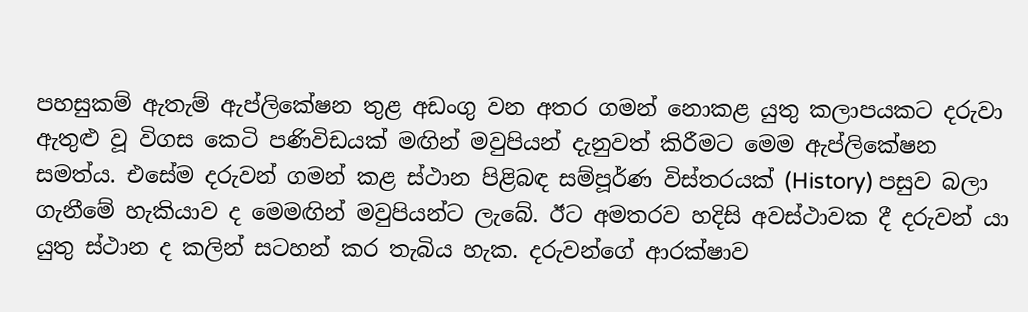පහසුකම් ඇතැම් ඇප්ලිකේෂන තුළ අඩංගු වන අතර ගමන් නොකළ යුතු කලාපයකට දරුවා ඇතුළු වූ විගස කෙටි පණිවිඩයක් මඟින් මවුපියන් දැනුවත් කිරීමට මෙම ඇප්ලිකේෂන සමත්ය. එසේම දරුවන් ගමන් කළ ස්ථාන පිළිබඳ සම්පූර්ණ විස්තරයක් (History) පසුව බලා ගැනීමේ හැකියාව ද මෙමඟින් මවුපියන්ට ලැබේ. ඊට අමතරව හදිසි අවස්ථාවක දී දරුවන් යා යුතු ස්ථාන ද කලින් සටහන් කර තැබිය හැක. දරුවන්ගේ ආරක්ෂාව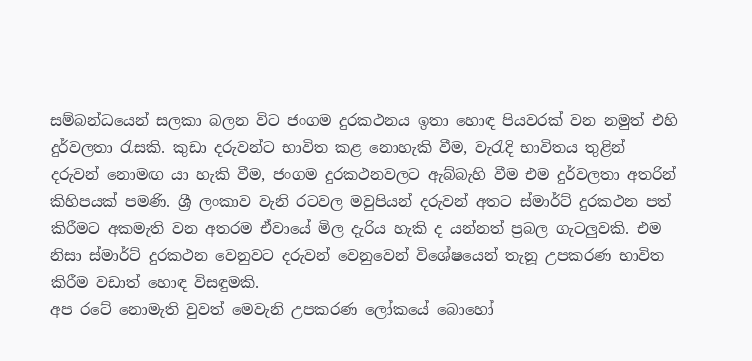සම්බන්ධයෙන් සලකා බලන විට ජංගම දුරකථනය ඉතා හොඳ පියවරක් වන නමුත් එහි දුර්වලතා රැසකි. කුඩා දරුවන්ට භාවිත කළ නොහැකි වීම, වැරැදි භාවිතය තුළින් දරුවන් නොමඟ යා හැකි වීම, ජංගම දුරකථනවලට ඇබ්බැහි වීම එම දුර්වලතා අතරින් කිහිපයක් පමණි. ශ්‍රී ලංකාව වැනි රටවල මවුපියන් දරුවන් අතට ස්මාර්ට් දුරකථන පත් කිරීමට අකමැති වන අතරම ඒවායේ මිල දැරිය හැකි ද යන්නත් ප්‍රබල ගැටලුවකි. එම නිසා ස්මාර්ට් දුරකථන වෙනුවට දරුවන් වෙනුවෙන් විශේෂයෙන් තැනූ උපකරණ භාවිත කිරීම වඩාත් හොඳ විසඳුමකි.
අප රටේ නොමැති වුවත් මෙවැනි උපකරණ ලෝකයේ බොහෝ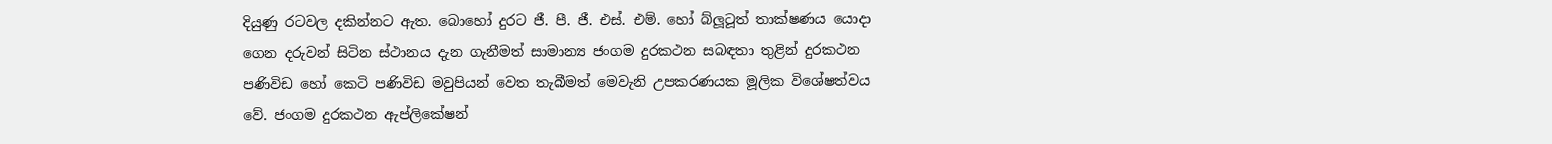දියුණු රටවල දකින්නට ඇත. බොහෝ දුරට ජී. පී. ජී. එස්. එම්. හෝ බ්ලූටූත් තාක්ෂණය යොදා ගෙන දරුවන් සිටින ස්ථානය දැන ගැනීමත් සාමාන්‍ය ජංගම දුරකථන සබඳතා තුළින් දුරකථන පණිවිඩ හෝ කෙටි පණිවිඩ මවුපියන් වෙත තැබීමත් මෙවැනි උපකරණයක මූලික විශේෂත්වය වේ. ජංගම දුරකථන ඇප්ලිකේෂන්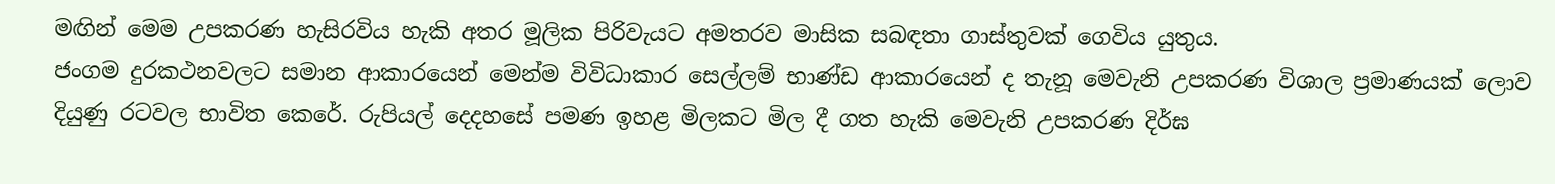මඟින් මෙම උපකරණ හැසිරවිය හැකි අතර මූලික පිරිවැයට අමතරව මාසික සබඳතා ගාස්තුවක් ගෙවිය යුතුය.
ජංගම දුරකථනවලට සමාන ආකාරයෙන් මෙන්ම විවිධාකාර සෙල්ලම් භාණ්ඩ ආකාරයෙන් ද තැනූ මෙවැනි උපකරණ විශාල ප්‍රමාණයක් ලොව දියුණු රටවල භාවිත කෙරේ. රුපියල් දෙදහසේ පමණ ඉහළ මිලකට මිල දී ගත හැකි මෙවැනි උපකරණ දිර්ඝ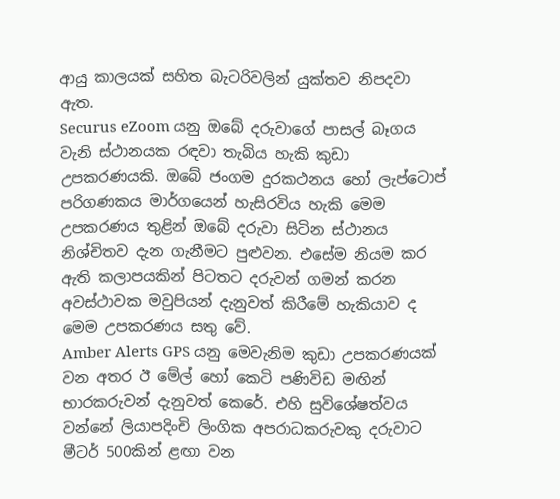ආයු කාලයක් සහිත බැටරිවලින් යුක්තව නිපදවා ඇත.
Securus eZoom යනු ඔබේ දරුවාගේ පාසල් බෑගය වැනි ස්ථානයක රඳවා තැබිය හැකි කුඩා උපකරණයකි. ඔබේ ජංගම දුරකථනය හෝ ලැප්ටොප් පරිගණකය මාර්ගයෙන් හැසිරවිය හැකි මෙම උපකරණය තුළින් ඔබේ දරුවා සිටින ස්ථානය නිශ්චිතව දැන ගැනීමට පුළුවන. එසේම නියම කර ඇති කලාපයකින් පිටතට දරුවන් ගමන් කරන අවස්ථාවක මවුපියන් දැනුවත් කිරීමේ හැකියාව ද මෙම උපකරණය සතු වේ.
Amber Alerts GPS යනු මෙවැනිම කුඩා උපකරණයක් වන අතර ඊ මේල් හෝ කෙටි පණිවිඩ මඟින් භාරකරුවන් දැනුවත් කෙරේ. එහි සුවිශේෂත්වය වන්නේ ලියාපදිංචි ලිංගික අපරාධකරුවකු දරුවාට මීටර් 500කින් ළඟා වන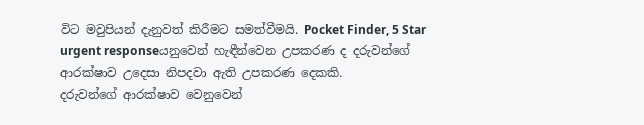විට මවුපියන් දැනුවත් කිරීමට සමත්වීමයි. Pocket Finder, 5 Star urgent responseයනුවෙන් හැඳීන්වෙන උපකරණ ද දරුවන්ගේ ආරක්ෂාව උදෙසා නිපදවා ඇති උපකරණ දෙකකි.
දරුවන්ගේ ආරක්ෂාව වෙනුවෙන්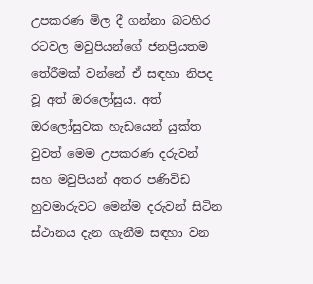උපකරණ මිල දී ගන්නා බටහිර රටවල මවුපියන්ගේ ජනප්‍රියතම තේරීමක් වන්නේ ඒ සඳහා නිපද වූ අත් ඔරලෝසුය. අත් ඔරලෝසුවක හැඩයෙන් යුක්ත වුවත් මෙම උපකරණ දරුවන් සහ මවුපියන් අතර පණිවිඩ හුවමාරුවට මෙන්ම දරුවන් සිටින ස්ථානය දැන ගැනීම සඳහා වන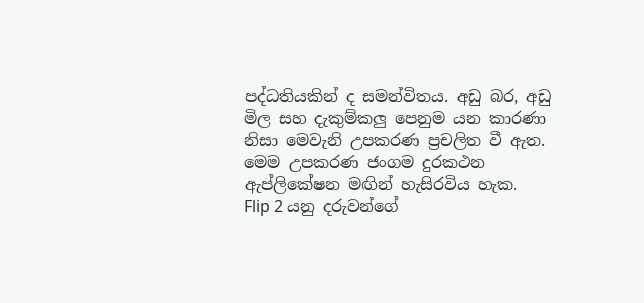පද්ධතියකින් ද සමන්විතය. අඩු බර, අඩු මිල සහ දැකුම්කලු පෙනුම යන කාරණා නිසා මෙවැනි උපකරණ ප්‍රචලිත වී ඇත. මෙම උපකරණ ජංගම දුරකථන ඇප්ලිකේෂන මඟින් හැසිරවිය හැක.
Flip 2 යනු දරුවන්ගේ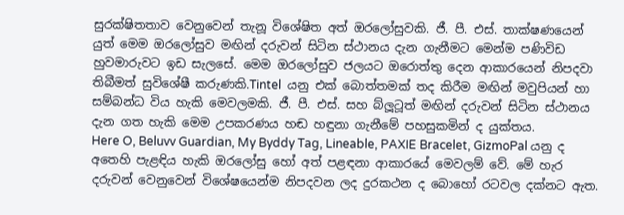සුරක්ෂිතතාව වෙනුවෙන් තැනූ විශේෂිත අත් ඔරලෝසුවකි. ජී. පී. එස්. තාක්ෂණයෙන් යුත් මෙම ඔරලෝසුව මඟින් දරුවන් සිටින ස්ථානය දැන ගැනීමට මෙන්ම පණිවිඩ හුවමාරුවට ඉඩ සැලසේ. මෙම ඔරලෝසුව ජලයට ඔරොත්තු දෙන ආකාරයෙන් නිපදවා තිබීමත් සුවිශේෂී කරුණකි.Tintel  යනු එක් බොත්තමක් තද කිරීම මඟින් මවුපියන් හා සම්බන්ධ විය හැකි මෙවලමකි. ජී. පී. එස්. සහ බ්ලූටූත් මඟින් දරුවන් සිටින ස්ථානය දැන ගත හැකි මෙම උපකරණය හඬ හඳුනා ගැනීමේ පහසුකමින් ද යුක්තය.
Here O, Beluvv Guardian, My Byddy Tag, Lineable, PAXIE Bracelet, GizmoPal යනු ද අතෙහි පැළඳිය හැකි ඔරලෝසු හෝ අත් පළඳනා ආකාරයේ මෙවලම් වේ. මේ හැර දරුවන් වෙනුවෙන් විශේෂයෙන්ම නිපදවන ලද දුරකථන ද බොහෝ රටවල දක්නට ඇත.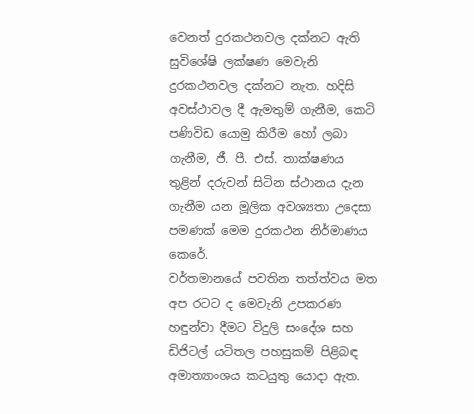වෙනත් දුරකථනවල දක්නට ඇති සුවිශේෂි ලක්ෂණ මෙවැනි දුරකථනවල දක්නට නැත. හදිසි අවස්ථාවල දී ඇමතුම් ගැනීම, කෙටි පණිවිඩ යොමු කිරීම හෝ ලබා ගැනීම, ජී. පී. එස්. තාක්ෂණය තුළින් දරුවන් සිටින ස්ථානය දැන ගැනීම යන මූලික අවශ්‍යතා උදෙසා පමණක් මෙම දුරකථන නිර්මාණය කෙරේ.
වර්තමානයේ පවතින තත්ත්වය මත අප රටට ද මෙවැනි උපකරණ හඳුන්වා දීමට විදුලි සංදේශ සහ ඩිජිටල් යටිතල පහසුකම් පිළිබඳ අමාත්‍යාංශය කටයුතු යොදා ඇත.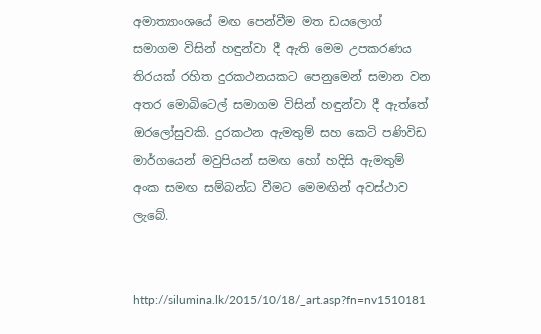අමාත්‍යාංශයේ මඟ පෙන්වීම මත ඩයලොග් සමාගම විසින් හඳුන්වා දී ඇති මෙම උපකරණය තිරයක් රහිත දුරකථනයකට පෙනුමෙන් සමාන වන අතර මොබිටෙල් සමාගම විසින් හඳුන්වා දී ඇත්තේ ඔරලෝසුවකි. දුරකථන ඇමතුම් සහ කෙටි පණිවිඩ මාර්ගයෙන් මවුපියන් සමඟ හෝ හදිසි ඇමතුම් අංක සමඟ සම්බන්ධ වීමට මෙමඟින් අවස්ථාව ලැබේ.


http://silumina.lk/2015/10/18/_art.asp?fn=nv1510181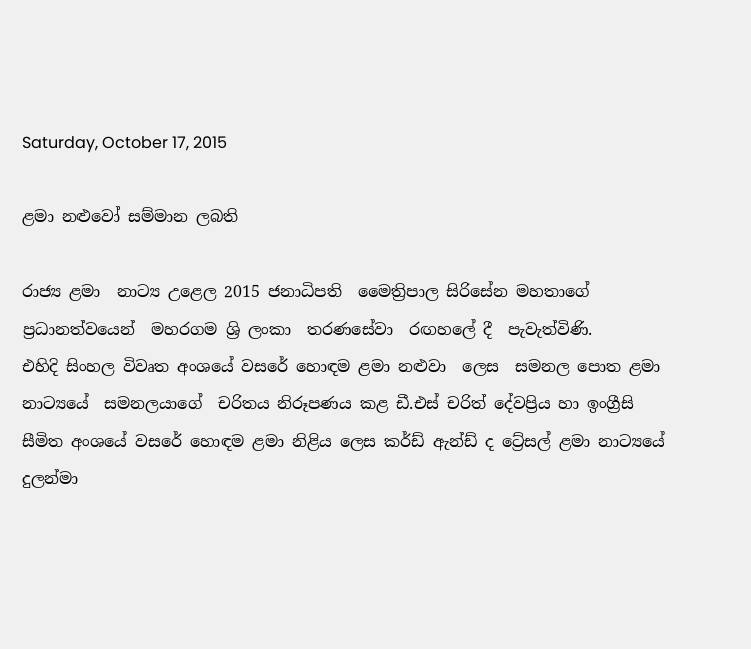Saturday, October 17, 2015

ළමා නළුවෝ සම්මාන ලබති

රාජ්‍ය ළමා  නාට්‍ය උළෙල 2015 ජනාධිපති  මෛත්‍රිපාල සිරිසේන මහතාගේ  ප්‍රධානත්වයෙන්  මහරගම ශ්‍රි ලංකා  තරණසේවා  රඟහලේ දී  පැවැත්විණි.
එහිදි සිංහල විවෘත අංශයේ වසරේ හොඳම ළමා නළුවා  ලෙස  සමනල පොත ළමා නාට්‍යයේ  සමනලයාගේ  චරිතය නිරූපණය කළ ඩී.එස් චරිත් දේවප්‍රිය හා ඉංග්‍රීසි සීමිත අංශයේ වසරේ හොඳම ළමා නිළිය ලෙස කර්ඩ් ඇන්ඩ් ද ට්‍රේසල් ළමා නාට්‍යයේ දුලන්මා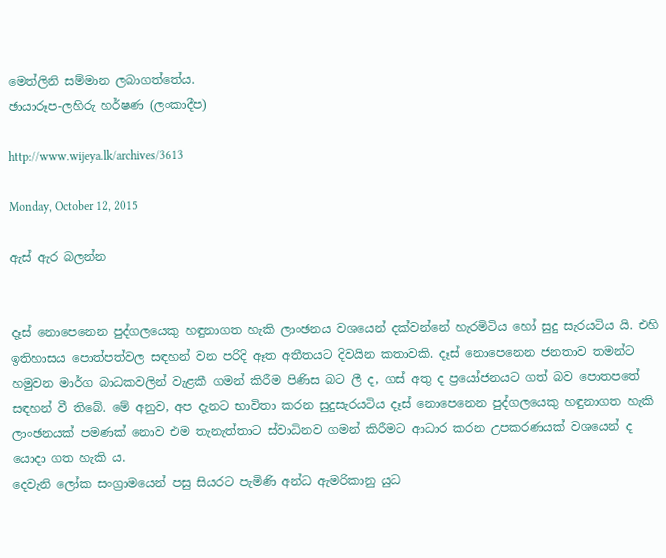මෙත්ලිනි සම්මාන ලබාගත්තේය.
ඡායාරූප-ලහිරු හර්ෂණ (ලංකාදීප)

http://www.wijeya.lk/archives/3613

Monday, October 12, 2015

ඇස් ඇර බලන්න


දෑස් නොපෙනෙන පුද්ගලයෙකු හඳුනා‍ගත හැකි ලාංඡනය වශයෙන් දක්වන්නේ හැරමිටිය හෝ සුදු සැරයටිය යි. එහි ඉතිහාසය පොත්පත්වල සඳහන් වන පරිදි ඈත අතීතයට දිවයින කතාවකි. දෑස් නොපෙනෙන ජනතාව තමන්ට හමුවන මාර්ග බාධකවලින් වැළකී ගමන් කිරීම පිණිස බට ලී ද, ගස් අතු ද ප්‍රයෝජනයට ගත් බව පොතපතේ සඳහන් වී තිබේ. මේ අනුව, අප දැනට භාවිතා කරන සුදුසැරයටිය දෑස් නොපෙනෙන පුද්ගලයෙකු හඳුනාගත හැකි ලාංඡනයක් පමණක් නොව එම තැනැත්තාට ස්වාධිනව ගමන් කිරීමට ආධාර කරන උපකරණයක් වශයෙන් ද යොදා ගත හැකි ය.
දෙවැනි ලෝක සංග්‍රාමයෙන් පසු සියරට පැමිණි අන්ධ ඇමරිකානු යුධ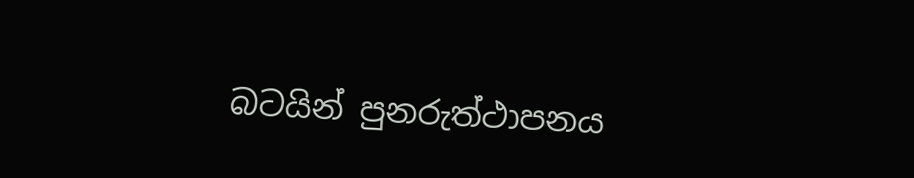බටයින් පුනරුත්ථාපනය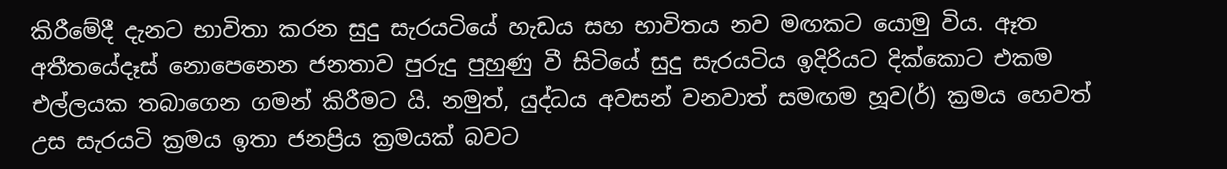කිරීමේදී දැනට භාවිතා කරන සුදු සැරයටියේ හැඩය සහ භාවිතය නව මඟකට යොමු විය. ඈත අතීතයේදෑස් නොපෙනෙන ජනතාව පුරුදු පුහුණු වී සිටියේ සුදු සැරයටිය ඉදිරියට දික්කොට එකම එල්ලයක තබාගෙන ගමන් කිරීමට යි. නමුත්, යුද්ධය අවසන් වනවාත් සමඟම හූව(ර්) ක්‍රමය හෙවත් උස සැරයටි ක්‍රමය ඉතා ජනප්‍රිය ක්‍රමයක් බවට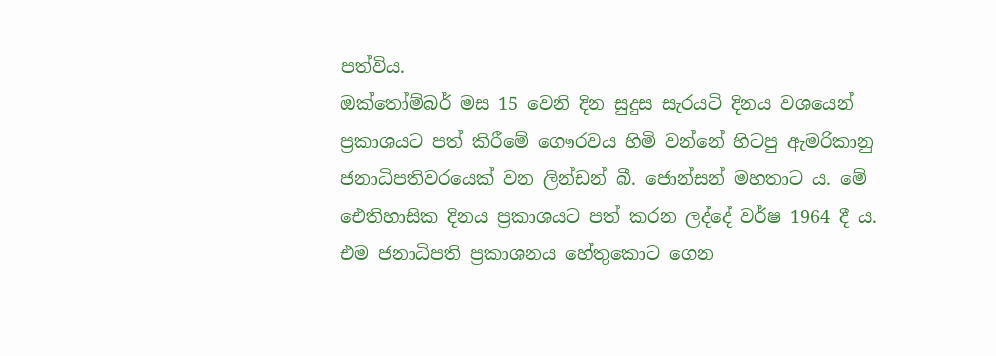පත්විය.
ඔක්තෝම්බර් මස 15 වෙනි දින සුදුස සැරයටි දිනය වශයෙන් ප්‍රකාශයට පත් කිරීමේ ගෞරවය හිමි වන්නේ හිටපු ඇමරිකානු ජනාධිපතිවරයෙක් වන ලින්ඩන් බී. ජොන්සන් මහතාට ය. මේ ඓතිහාසික දිනය ප්‍රකාශයට පත් කරන ලද්දේ වර්ෂ 1964 දී ය. එම ජනාධිපති ප්‍රකාශනය හේතුකොට ගෙන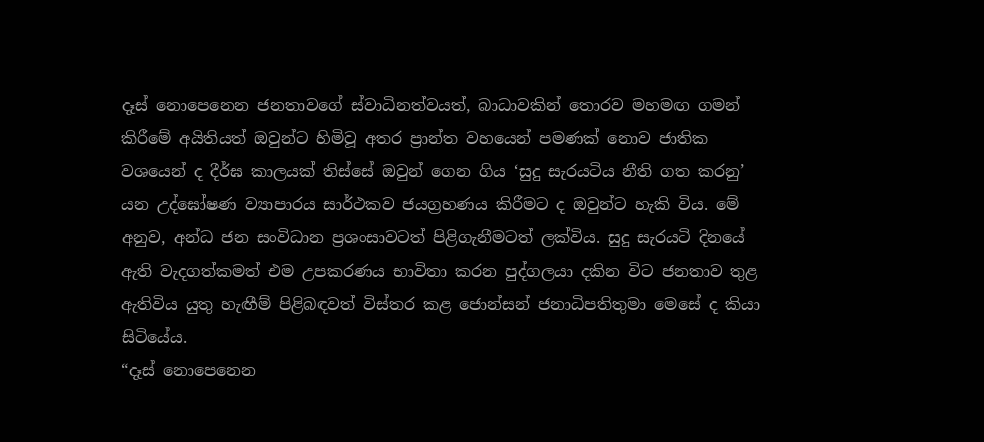දෑස් නොපෙනෙන ජනතාවගේ ස්වාධිනත්වයත්, බාධාවකින් තොරව මහමඟ ගමන් කිරීමේ අයිතියත් ඔවුන්ට හිමිවූ අතර ප්‍රාන්ත වහයෙන් පමණක් නොව ජාතික වශයෙන් ද දීර්ඝ කාලයක් තිස්සේ ඔවුන් ගෙන ගිය ‘සුදු සැරයටිය නීති ගත කරනු’ යන උද්ඝෝෂණ ව්‍යාපාරය සාර්ථකව ජයග්‍රහණය කිරීමට ද ඔවුන්ට හැකි විය. මේ අනුව, අන්ධ ජන සංවිධාන ප්‍රශංසාවටත් පිළිගැනීමටත් ලක්විය. සුදු සැරයටි දිනයේ ඇති වැදගත්කමත් එම උපකරණය භාවිතා කරන පුද්ගලයා දකින විට ජනතාව තුළ ඇතිවිය යුතු හැඟීම් පිළිබඳවත් විස්තර කළ ජොන්සන් ජනාධිපතිතුමා මෙසේ ද කියා සිටියේය.
“දෑස් නොපෙනෙන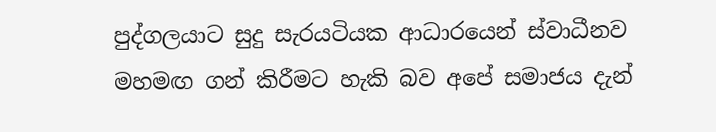පුද්ගලයාට සුදු සැරයටියක ආධාරයෙන් ස්වාධීනව මහමඟ ගන් කිරීමට හැකි බව අපේ සමාජය දැන්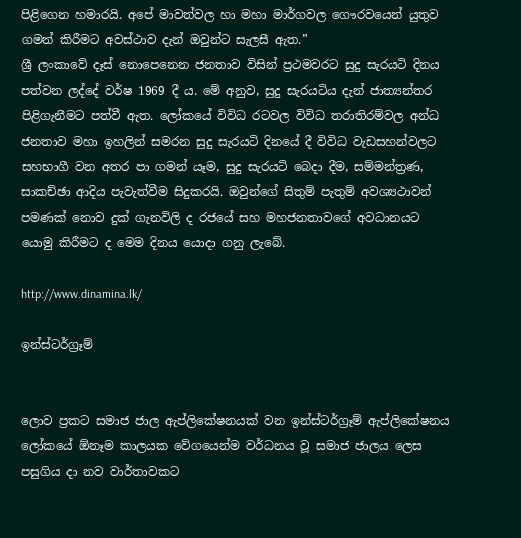පිළිගෙන හමාරයි. අපේ මාවත්වල හා මහා මාර්ගවල ගෞරවයෙන් යුතුව ගමන් කිරීමට අවස්ථාව දැන් ඔවුන්ට සැලසී ඇත.”
ශ්‍රී ලංකාවේ දෑස් නොපෙනෙන ජනතාව විසින් ප්‍රථමවරට සුදු සැරයටි දිනය පත්වන ලද්දේ වර්ෂ 1969 දී ය. මේ අනුව, සුදු සැරයටිය දැන් ජාත්‍යන්තර පිළිගැනීමට පත්වී ඇත. ලෝකයේ විවිධ රටවල විවිධ තරාතිරම්වල අන්ධ ජනතාව මහා ඉහලින් සමරන සුදු සැරයටි දිනයේ දී විවිධ වැඩසහන්වලට සහභාගී වන අතර පා ගමන් යෑම, සුදු සැරයටි බෙදා දීම, සම්මන්ත්‍රණ, සාකච්ඡා ආදිය පැවැත්වීම සිදුකරයි. ඔවුන්ගේ සිතුම් පැතුම් අවශ්‍යථාවන් පමණක් නොව දුක් ගැනවිලි ද රජයේ සහ මහජනතාවගේ අවධානයට යොමු කිරීමට ද මෙම දිනය යොදා ගනු ලැබේ.

http://www.dinamina.lk/

ඉන්ස්ටර්ග්‍රෑම්


ලොව ප්‍රකට සමාජ ජාල ඇප්ලිකේෂනයක් වන ඉන්ස්ටර්ග්‍රෑම් ඇප්ලිකේෂනය ලෝකයේ ඕනෑම කාලයක වේගයෙන්ම වර්ධනය වූ සමාජ ජාලය ලෙස පසුගිය දා නව වාර්තාවකට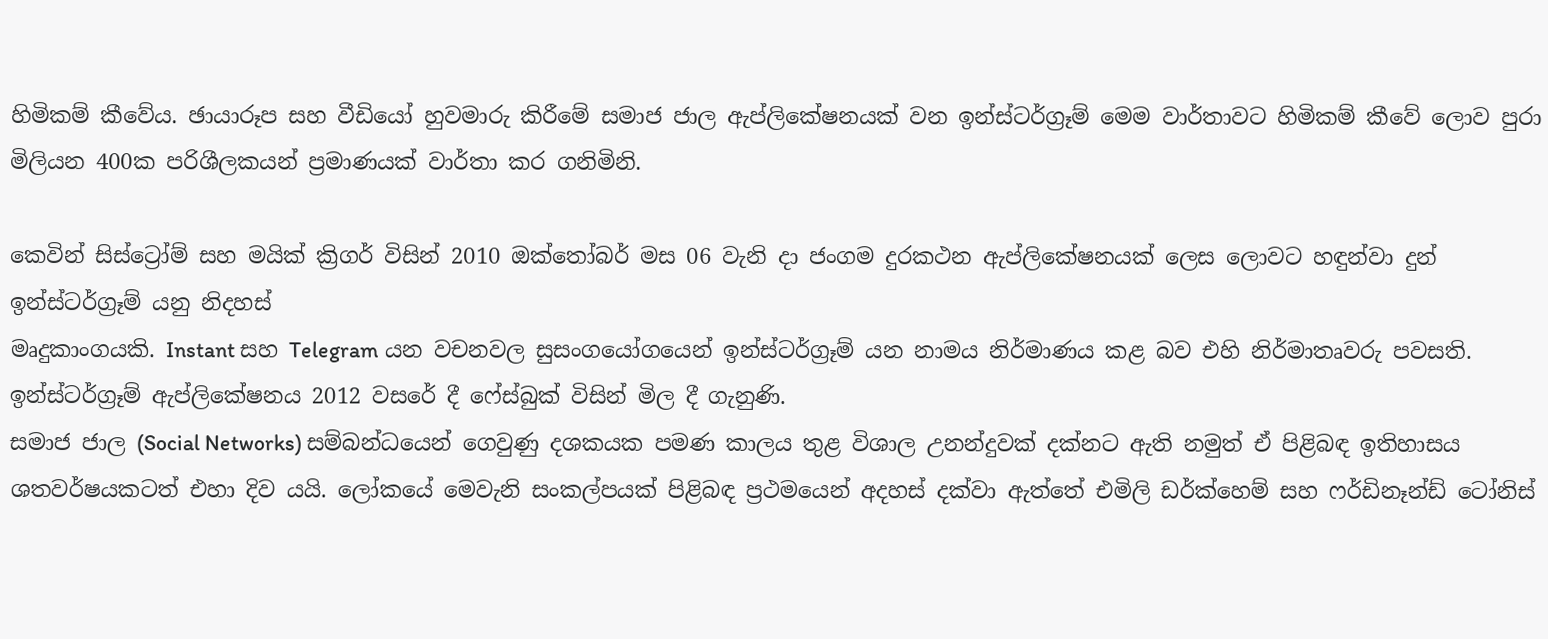හිමිකම් කීවේය. ඡායාරූප සහ වීඩියෝ හුවමාරු කිරීමේ සමාජ ජාල ඇප්ලිකේෂනයක් වන ඉන්ස්ටර්ග්‍රෑම් මෙම වාර්තාවට හිමිකම් කීවේ ලොව පුරා මිලියන 400ක පරිශීලකයන් ප්‍රමාණයක් වාර්තා කර ගනිමිනි.

කෙවින් සිස්ට්‍රෝම් සහ මයික් ක්‍රිගර් විසින් 2010 ඔක්තෝබර් මස 06 වැනි දා ජංගම දුරකථන ඇප්ලිකේෂනයක් ලෙස ලොවට හඳුන්වා දුන් ඉන්ස්ටර්ග්‍රෑම් යනු නිදහස්
මෘදුකාංගයකි. Instant සහ Telegram යන වචනවල සුසංගයෝගයෙන් ඉන්ස්ටර්ග්‍රෑම් යන නාමය නිර්මාණය කළ බව එහි නිර්මාතෘවරු පවසති. ඉන්ස්ටර්ග්‍රෑම් ඇප්ලිකේෂනය 2012 වසරේ දී ෆේස්බුක් විසින් මිල දී ගැනුණි.
සමාජ ජාල (Social Networks) සම්බන්ධයෙන් ගෙවුණු දශකයක පමණ කාලය තුළ විශාල උනන්දුවක් දක්නට ඇති නමුත් ඒ පිළිබඳ ඉතිහාසය ශතවර්ෂයකටත් එහා දිව යයි. ලෝකයේ මෙවැනි සංකල්පයක් පිළිබඳ ප්‍රථමයෙන් අදහස් දක්වා ඇත්තේ එමිලි ඩර්ක්හෙම් සහ ෆර්ඩිනෑන්ඩ් ටෝනිස්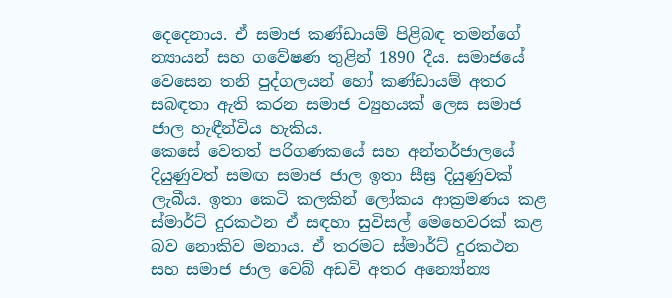දෙදෙනාය. ඒ සමාජ කණ්ඩායම් පිළිබඳ තමන්ගේ න්‍යායන් සහ ගවේෂණ තුළින් 1890 දීය. සමාජයේ වෙසෙන තනි පුද්ගලයන් හෝ කණ්ඩායම් අතර සබඳතා ඇති කරන සමාජ ව්‍යුහයක් ලෙස සමාජ ජාල හැඳීන්විය හැකිය.
කෙසේ වෙතත් පරිගණකයේ සහ අන්තර්ජාලයේ දියුණුවත් සමඟ සමාජ ජාල ඉතා සීඝ්‍ර දියුණුවක් ලැබීය. ඉතා කෙටි කලකින් ලෝකය ආක්‍රමණය කළ ස්මාර්ට් දුරකථන ඒ සඳහා සුවිසල් මෙහෙවරක් කළ බව නොකිව මනාය. ඒ තරමට ස්මාර්ට් දුරකථන සහ සමාජ ජාල වෙබ් අඩවි අතර අන්‍යෝන්‍ය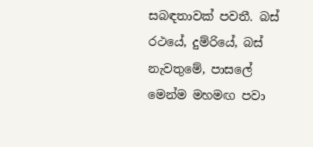සබඳතාවක් පවතී. බස් රථයේ, දුම්රියේ, බස් නැවතුමේ, පාසලේ මෙන්ම මහමඟ පවා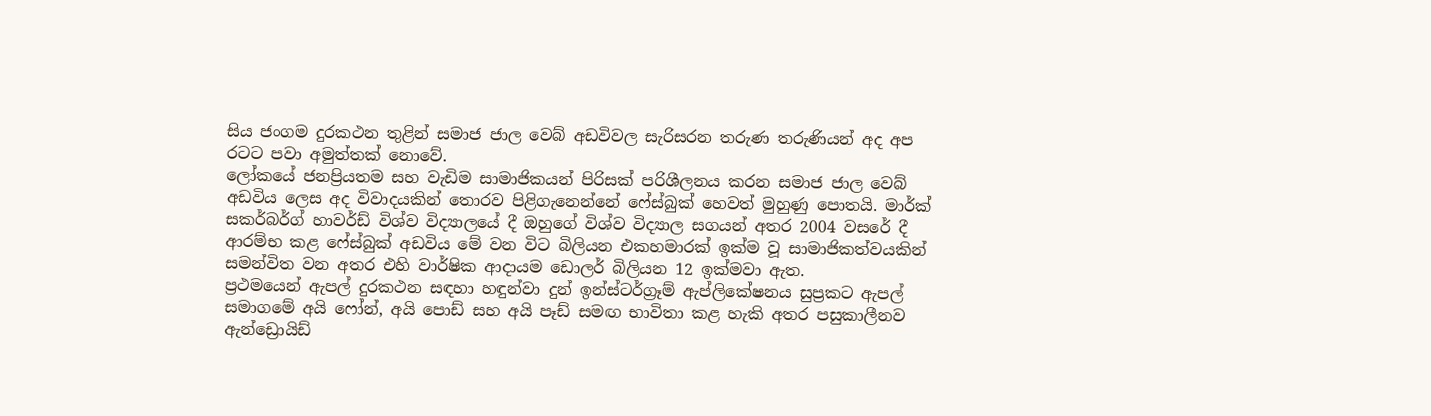සිය ජංගම දුරකථන තුළින් සමාජ ජාල වෙබ් අඩවිවල සැරිසරන තරුණ තරුණියන් අද අප රටට පවා අමුත්තක් නොවේ.
ලෝකයේ ජනප්‍රියතම සහ වැඩිම සාමාජිකයන් පිරිසක් පරිශීලනය කරන සමාජ ජාල වෙබ් අඩවිය ලෙස අද විවාදයකින් තොරව පිළිගැනෙන්නේ ෆේස්බුක් හෙවත් මුහුණු පොතයි. මාර්ක් සකර්බර්ග් හාවර්ඩ් විශ්ව විද්‍යාලයේ දී ඔහුගේ විශ්ව විද්‍යාල සගයන් අතර 2004 වසරේ දී ආරම්භ කළ ෆේස්බුක් අඩවිය මේ වන විට බිලියන එකහමාරක් ඉක්ම වූ සාමාජිකත්වයකින් සමන්විත වන අතර එහි වාර්ෂික ආදායම ඩොලර් බිලියන 12 ඉක්මවා ඇත.
ප්‍රථමයෙන් ඇපල් දුරකථන සඳහා හඳුන්වා දුන් ඉන්ස්ටර්ග්‍රෑම් ඇප්ලිකේෂනය සුප්‍රකට ඇපල් සමාගමේ අයි ෆෝන්, අයි පොඩ් සහ අයි පෑඩ් සමඟ භාවිතා කළ හැකි අතර පසුකාලීනව ඇන්ඩ්‍රොයිඩ්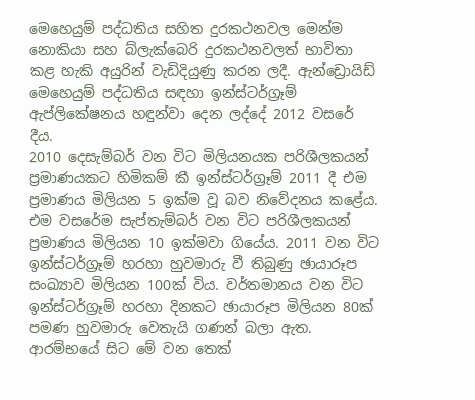මෙහෙයුම් පද්ධතිය සහිත දුරකථනවල මෙන්ම නොකියා සහ බ්ලැක්බෙරි දුරකථනවලත් භාවිතා කළ හැකි අයුරින් වැඩිදියුණු කරන ලදී. ඇන්ඩ්‍රොයිඩ් මෙහෙයුම් පද්ධතිය සඳහා ඉන්ස්ටර්ග්‍රෑම් ඇප්ලිකේෂනය හඳුන්වා දෙන ලද්දේ 2012 වසරේ දීය.
2010 දෙසැම්බර් වන විට මිලියනයක පරිශීලකයන් ප්‍රමාණයකට හිමිකම් කී ඉන්ස්ටර්ග්‍රෑම් 2011 දී එම ප්‍රමාණය මිලියන 5 ඉක්ම වූ බව නිවේදනය කළේය. එම වසරේම සැප්තැම්බර් වන විට පරිශීලකයන් ප්‍රමාණය මිලියන 10 ඉක්මවා ගියේය. 2011 වන විට ඉන්ස්ටර්ග්‍රෑම් හරහා හුවමාරු වී තිබුණු ඡායාරූප සංඛ්‍යාව මිලියන 100ක් විය. වර්තමානය වන විට ඉන්ස්ටර්ග්‍රෑම් හරහා දිනකට ඡායාරූප මිලියන 80ක් පමණ හුවමාරු වෙතැයි ගණන් බලා ඇත. ආරම්භයේ සිට මේ වන තෙක්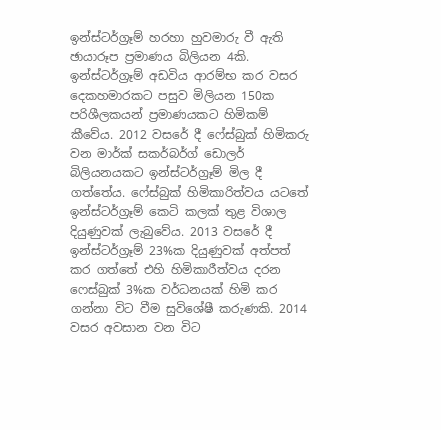ඉන්ස්ටර්ග්‍රෑම් හරහා හුවමාරු වී ඇති ඡායාරූප ප්‍රමාණය බිලියන 4කි.
ඉන්ස්ටර්ග්‍රෑම් අඩවිය ආරම්භ කර වසර දෙකහමාරකට පසුව මිලියන 150ක පරිශීලකයන් ප්‍රමාණයකට හිමිකම් කීවේය. 2012 වසරේ දී ෆේස්බුක් හිමිකරු වන මාර්ක් සකර්බර්ග් ඩොලර් බිලියනයකට ඉන්ස්ටර්ග්‍රෑම් මිල දී ගත්තේය. ෆේස්බුක් හිමිකාරිත්වය යටතේ ඉන්ස්ටර්ග්‍රෑම් කෙටි කලක් තුළ විශාල දියුණුවක් ලැබුවේය. 2013 වසරේ දී ඉන්ස්ටර්ග්‍රෑම් 23%ක දියුණුවක් අත්පත් කර ගත්තේ එහි හිමිකාරීත්වය දරන ෆෙස්බුක් 3%ක වර්ධනයක් හිමි කර ගන්නා විට වීම සුවිශේෂී කරුණකි. 2014 වසර අවසාන වන විට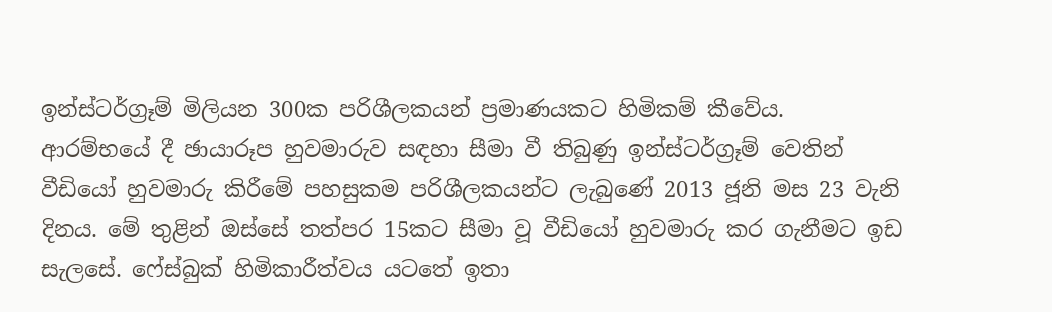ඉන්ස්ටර්ග්‍රෑම් මිලියන 300ක පරිශීලකයන් ප්‍රමාණයකට හිමිකම් කීවේය.
ආරම්භයේ දී ඡායාරූප හුවමාරුව සඳහා සීමා වී තිබුණු ඉන්ස්ටර්ග්‍රෑම් වෙතින් වීඩියෝ හුවමාරු කිරීමේ පහසුකම පරිශීලකයන්ට ලැබුණේ 2013 ජූනි මස 23 වැනි දිනය. මේ තුළින් ඔස්සේ තත්පර 15කට සීමා වූ වීඩියෝ හුවමාරු කර ගැනීමට ඉඩ සැලසේ. ෆේස්බුක් හිමිකාරීත්වය යටතේ ඉතා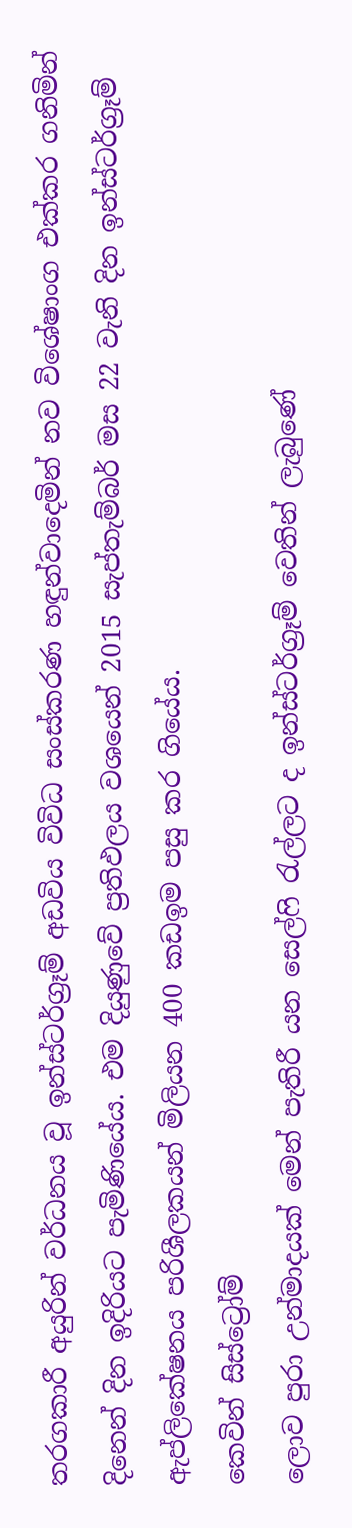තරගකාරී අයුරින් වර්ධනය වූ ඉන්ස්ටර්ග්‍රෑම් අඩවිය විවිධ සංස්කරණ හඳුන්වාදෙමින් නව විශේෂාංග එක්කර ගනිමින් දිනෙන් දින ඉදිරියට පැමිණියේය. එම දියුණුවේ ප්‍රතිඵලය වශයෙන් 2015 සැප්තැම්බර් මස 22 වැනි දින ඉන්ස්ටර්ග්‍රෑම් ඇප්ලිකේෂනය පරිශීලකයන් මිලියන 400 කඩඉම පසු කර ගියේය.
කෙවින් සිස්ට්‍රෝම්
ලොව පුරා උන්මාදයක් මෙන් පැතිරී යන සෙල්ෆි රැල්ලට ද ඉන්ස්ටර්ග්‍රෑම් වෙතින් ලැබුණේ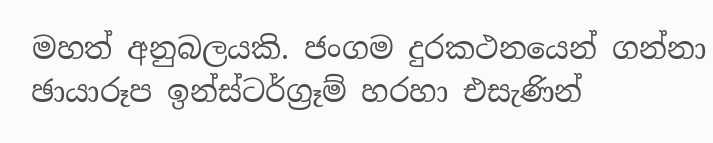මහත් අනුබලයකි. ජංගම දුරකථනයෙන් ගන්නා ඡායාරූප ඉන්ස්ටර්ග්‍රෑම් හරහා එසැණින්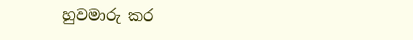හුවමාරු කර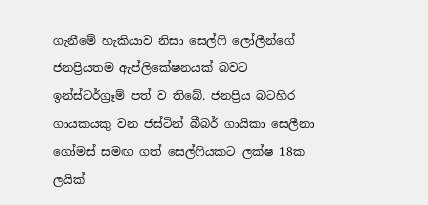ගැනීමේ හැකියාව නිසා සෙල්ෆි ලෝලීන්ගේ ජනප්‍රියතම ඇප්ලිකේෂනයක් බවට ඉන්ස්ටර්ග්‍රෑම් පත් ව තිබේ. ජනප්‍රිය බටහිර ගායකයකු වන ජස්ටින් බීබර් ගායිකා සෙලීනා ගෝමස් සමඟ ගත් සෙල්ෆියකට ලක්ෂ 18ක ලයික්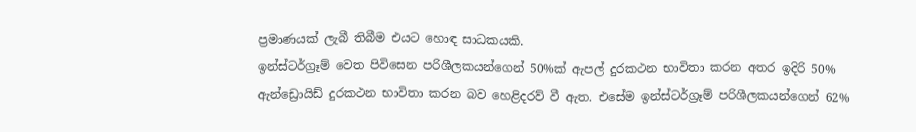ප්‍රමාණයක් ලැබී තිබීම එයට හොඳ සාධකයකි.
ඉන්ස්ටර්ග්‍රෑම් වෙත පිවිසෙන පරිශීලකයන්ගෙන් 50%ක් ඇපල් දුරකථන භාවිතා කරන අතර ඉදිරි 50% ඇන්ඩ්‍රොයිඩ් දුරකථන භාවිතා කරන බව හෙළිදරව් වී ඇත. එසේම ඉන්ස්ටර්ග්‍රෑම් පරිශීලකයන්ගෙන් 62%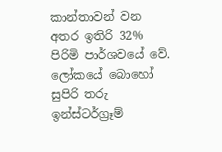කාන්තාවන් වන අතර ඉතිරි 32% පිරිමි පාර්ශවයේ වේ. ලෝකයේ බොහෝ සුපිරි තරු ඉන්ස්ටර්ග්‍රෑම්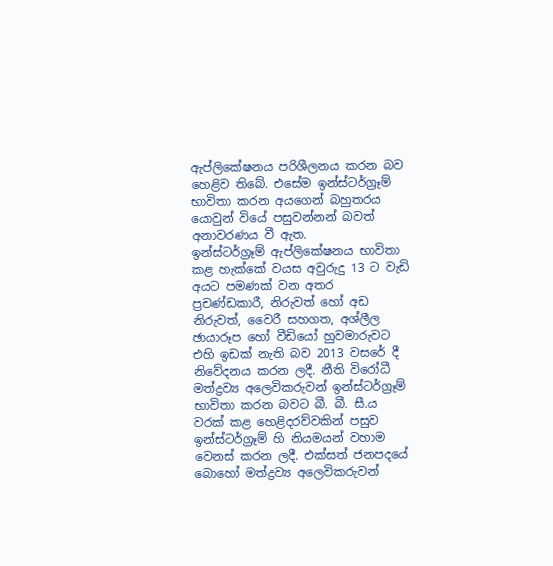ඇප්ලිකේෂනය පරිශීලනය කරන බව හෙළිව තිබේ. එසේම ඉන්ස්ටර්ග්‍රෑම් භාවිතා කරන අයගෙන් බහුතරය යොවුන් වියේ පසුවන්නන් බවත් අනාවරණය වී ඇත.
ඉන්ස්ටර්ග්‍රෑම් ඇප්ලිකේෂනය භාවිතා කළ හැක්කේ වයස අවුරුදු 13 ට වැඩි අයට පමණක් වන අතර ප්‍රචණ්ඩකාරී, නිරුවත් හෝ අඩ නිරුවත්, වෛරී සහගත, අශ්ලීල ඡායාරූප හෝ වීඩියෝ හුවමාරුවට එහි ඉඩක් නැති බව 2013 වසරේ දී නිවේදනය කරන ලදී. නීති විරෝධී මත්ද්‍රව්‍ය අලෙවිකරුවන් ඉන්ස්ටර්ග්‍රෑම් භාවිතා කරන බවට බී. බී. සී.ය වරක් කළ හෙළිදරව්වකින් පසුව ඉන්ස්ටර්ග්‍රෑම් හි නියමයන් වහාම වෙනස් කරන ලදී. එක්සත් ජනපදයේ බොහෝ මත්ද්‍රව්‍ය අලෙවිකරුවන්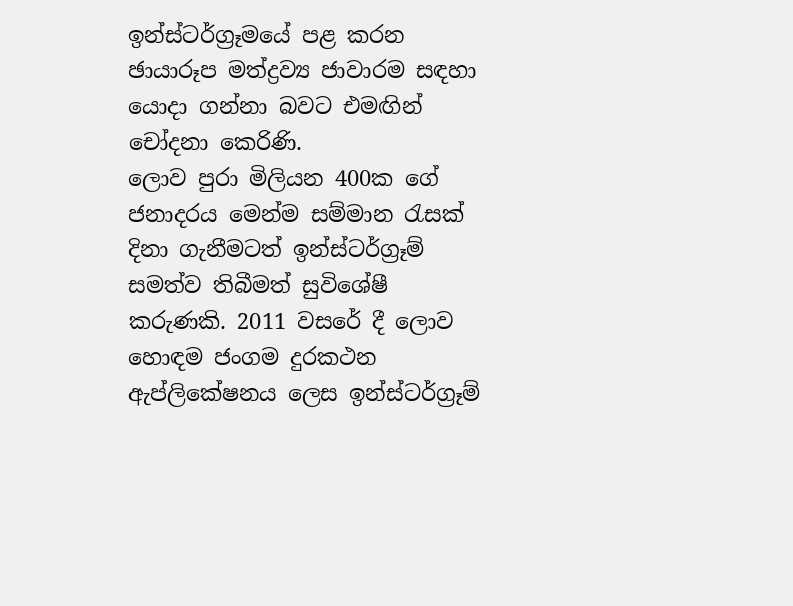ඉන්ස්ටර්ග්‍රෑමයේ පළ කරන ඡායාරූප මත්ද්‍රව්‍ය ජාවාරම සඳහා යොදා ගන්නා බවට එමඟින් චෝදනා කෙරිණි.
ලොව පුරා මිලියන 400ක ගේ ජනාදරය මෙන්ම සම්මාන රැසක් දිනා ගැනීමටත් ඉන්ස්ටර්ග්‍රෑම් සමත්ව තිබීමත් සුවිශේෂී කරුණකි. 2011 වසරේ දී ලොව හොඳම ජංගම දුරකථන ඇප්ලිකේෂනය ලෙස ඉන්ස්ටර්ග්‍රෑම්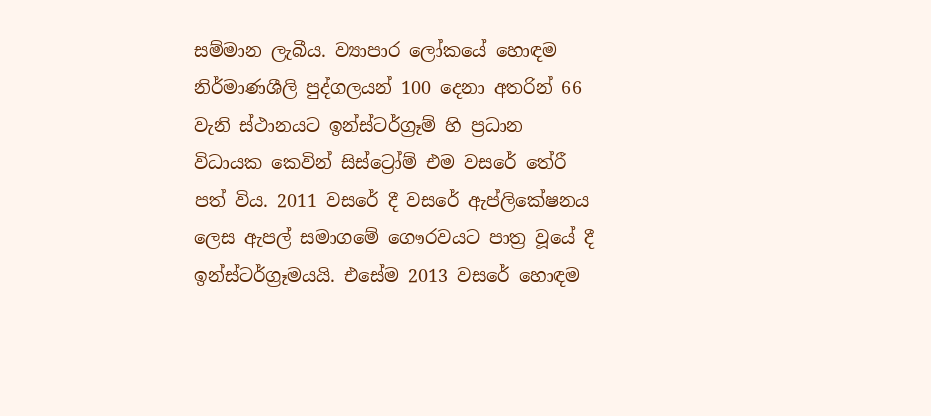සම්මාන ලැබීය. ව්‍යාපාර ලෝකයේ හොඳම නිර්මාණශීලි පුද්ගලයන් 100 දෙනා අතරින් 66 වැනි ස්ථානයට ඉන්ස්ටර්ග්‍රෑම් හි ප්‍රධාන විධායක කෙවින් සිස්ට්‍රෝම් එම වසරේ තේරී පත් විය. 2011 වසරේ දී වසරේ ඇප්ලිකේෂනය ලෙස ඇපල් සමාගමේ ගෞරවයට පාත්‍ර වූයේ දී ඉන්ස්ටර්ග්‍රෑමයයි. එසේම 2013 වසරේ හොඳම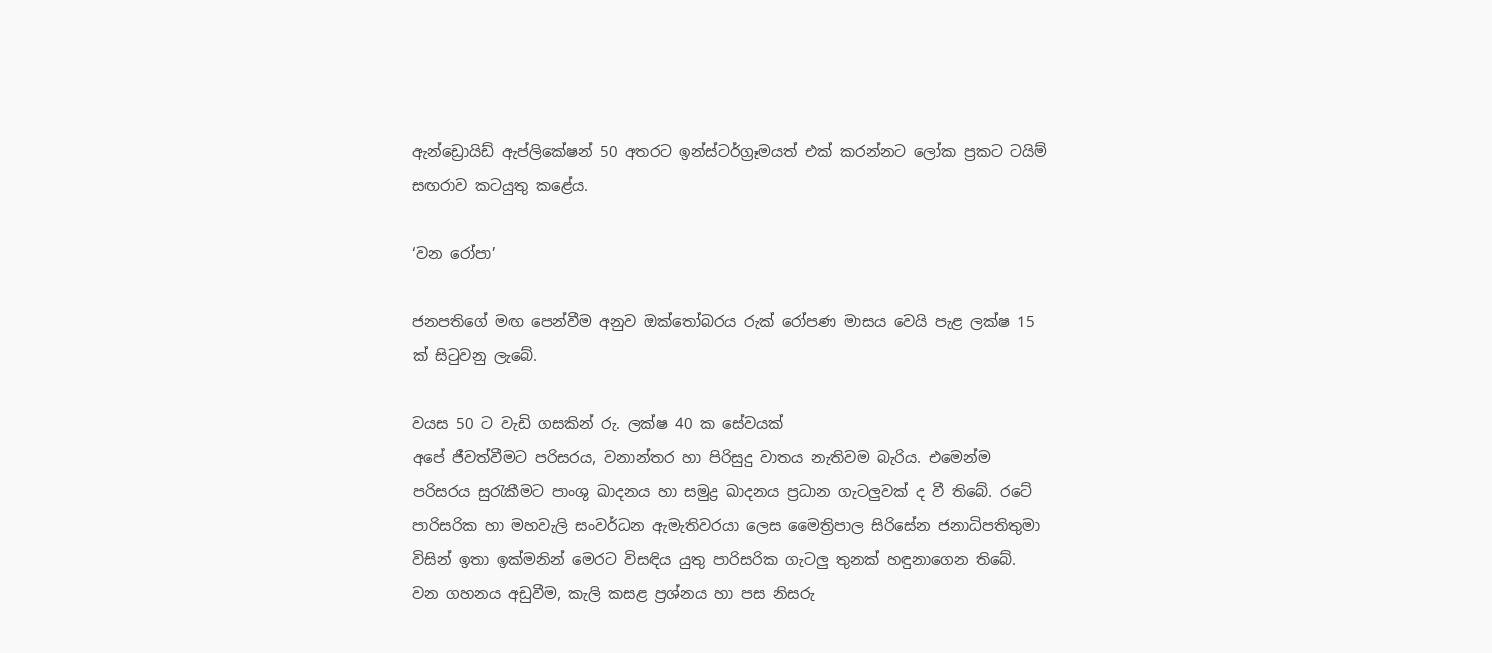ඇන්ඩ්‍රොයිඩ් ඇප්ලිකේෂන් 50 අතරට ඉන්ස්ටර්ග්‍රෑමයත් එක් කරන්නට ලෝක ප්‍රකට ටයිම් සඟරාව කටයුතු කළේය.

‘වන රෝපා’

ජනපතිගේ මඟ පෙන්වීම අනුව ඔක්තෝබරය රුක් රෝපණ මාසය වෙයි පැළ ලක්ෂ 15 ක් සිටුවනු ලැබේ.

වයස 50 ට වැඩි ගසකින් රු. ලක්ෂ 40 ක සේවයක්
අපේ ජීවත්වීමට පරිසරය, වනාන්තර හා පිරිසුදු වාතය නැතිවම බැරිය. එමෙන්ම පරිසරය සුරැකීමට පාංශු ඛාදනය හා සමුද්‍ර ඛාදනය ප්‍රධාන ගැටලුවක් ද වී තිබේ. රටේ පාරිසරික හා මහවැලි සංවර්ධන ඇමැතිවරයා ලෙස මෛත්‍රිපාල සිරිසේන ජනාධිපතිතුමා විසින් ඉතා ඉක්මනින් මෙරට විසඳිය යුතු පාරිසරික ගැටලු තුනක් හඳුනාගෙන තිබේ.
වන ගහනය අඩුවීම, කැලි කසළ ප්‍රශ්නය හා පස නිසරු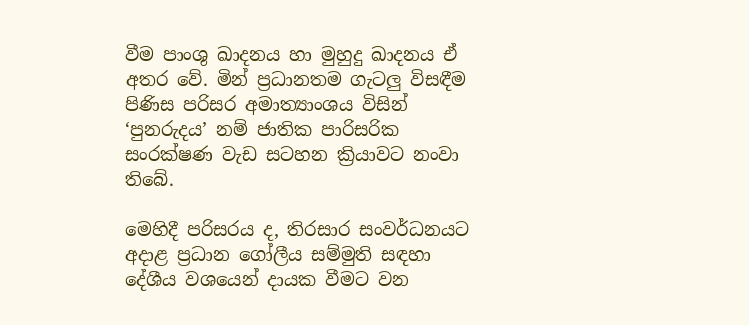වීම පාංශු ඛාදනය හා මුහුදු ඛාදනය ඒ අතර වේ. මින් ප්‍රධානතම ගැටලු විසඳීම පිණිස පරිසර අමාත්‍යාංශය විසින් ‘පුනරුදය’ නම් ජාතික පාරිසරික සංරක්ෂණ වැඩ සටහන ක්‍රියාවට නංවා තිබේ.

මෙහිදී පරිසරය ද, තිරසාර සංවර්ධනයට අදාළ ප්‍රධාන ගෝලීය සම්මුති සඳහා දේශීය වශයෙන් දායක වීමට වන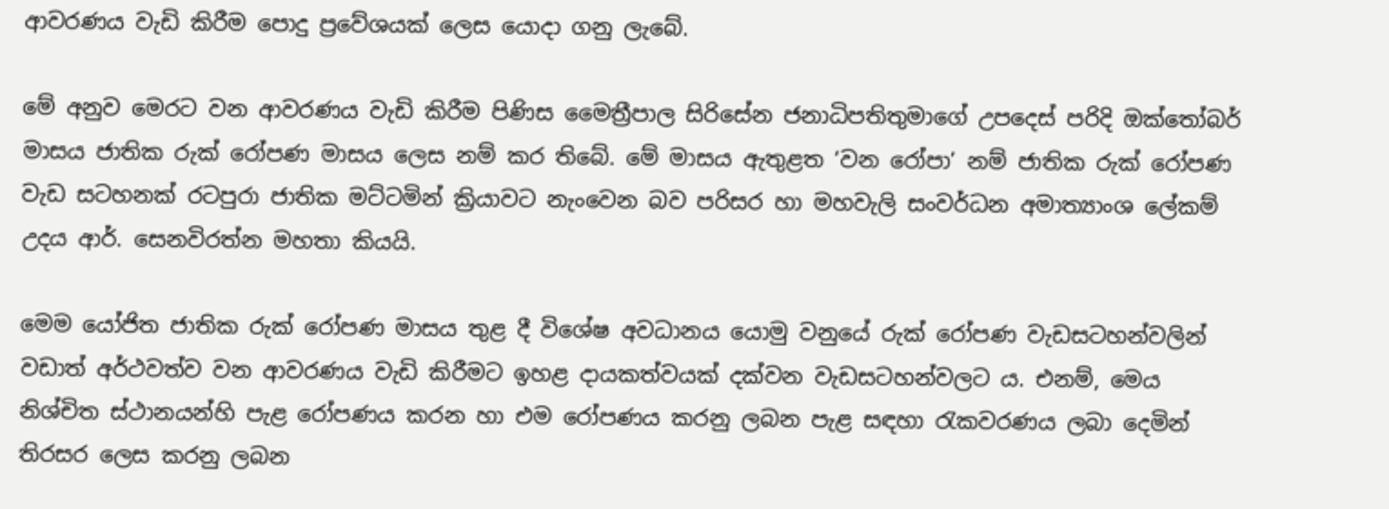ආවරණය වැඩි කිරීම පොදු ප්‍රවේශයක් ලෙස යොදා ගනු ලැබේ.

මේ අනුව මෙරට වන ආවරණය වැඩි කිරීම පිණිස මෛත්‍රීපාල සිරිසේන ජනාධිපතිතුමාගේ උපදෙස් පරිදි ඔක්තෝබර් මාසය ජාතික රුක් රෝපණ මාසය ලෙස නම් කර තිබේ. මේ මාසය ඇතුළත ‘වන රෝපා’ නම් ජාතික රුක් රෝපණ වැඩ සටහනක් රටපුරා ජාතික මට්ටමින් ක්‍රියාවට නැංවෙන බව පරිසර හා මහවැලි සංවර්ධන අමාත්‍යාංශ ලේකම් උදය ආර්. සෙනවිරත්න මහතා කියයි.

මෙම යෝජිත ජාතික රුක් රෝපණ මාසය තුළ දී විශේෂ අවධානය යොමු වනුයේ රුක් රෝපණ වැඩසටහන්වලින් වඩාත් අර්ථවත්ව වන ආවරණය වැඩි කිරීමට ඉහළ දායකත්වයක් දක්වන වැඩසටහන්වලට ය. එනම්, මෙය නිශ්චිත ස්ථානයන්හි පැළ රෝපණය කරන හා එම රෝපණය කරනු ලබන පැළ සඳහා රැකවරණය ලබා දෙමින් තිරසර ලෙස කරනු ලබන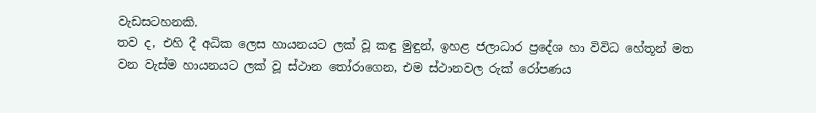වැඩසටහනකි.
තව ද, එහි දී අධික ලෙස හායනයට ලක් වූ කඳු මුඳුන්, ඉහළ ජලාධාර ප්‍රදේශ හා විවිධ හේතූන් මත වන වැස්ම හායනයට ලක් වූ ස්ථාන තෝරාගෙන, එම ස්ථානවල රුක් රෝපණය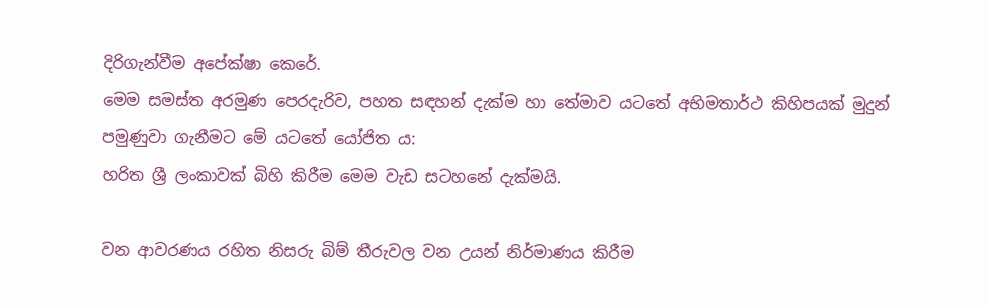දිරිගැන්වීම අපේක්ෂා කෙරේ.
මෙම සමස්ත අරමුණ පෙරදැරිව, පහත සඳහන් දැක්ම හා තේමාව යටතේ අභිමතාර්ථ කිහිපයක් මුදුන් පමුණුවා ගැනීමට මේ යටතේ යෝජිත ය:
හරිත ශ්‍රී ලංකාවක් බිහි කිරීම මෙම වැඩ සටහනේ දැක්මයි.

වන ආවරණය රහිත නිසරු බිම් තීරුවල වන උයන් නිර්මාණය කිරීම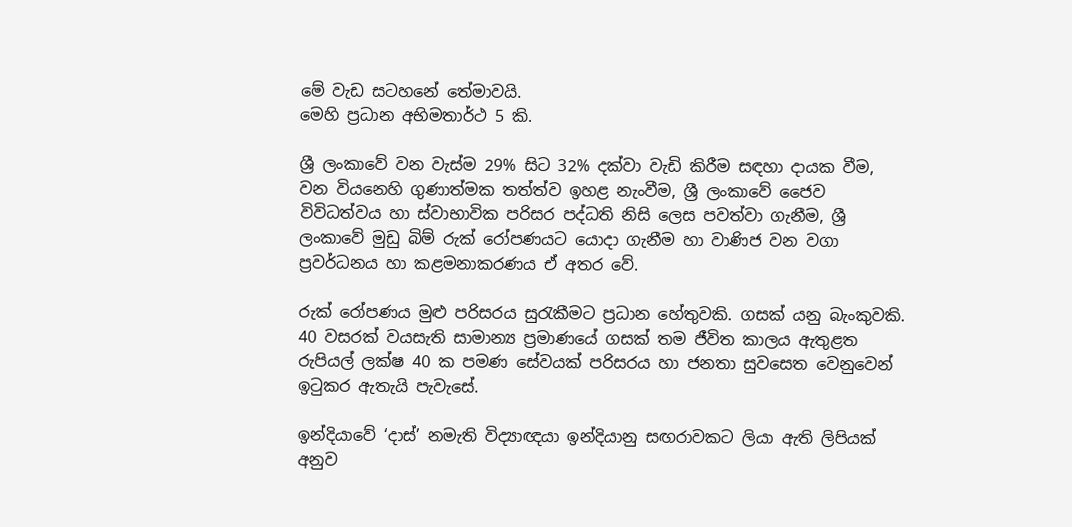මේ වැඩ සටහනේ තේමාවයි.
මෙහි ප්‍රධාන අභිමතාර්ථ 5 කි.

ශ්‍රී ලංකාවේ වන වැස්ම 29% සිට 32% දක්වා වැඩි කිරීම සඳහා දායක වීම, වන වියනෙහි ගුණාත්මක තත්ත්ව ඉහළ නැංවීම, ශ්‍රී ලංකාවේ ජෛව විවිධත්වය හා ස්වාභාවික පරිසර පද්ධති නිසි ලෙස පවත්වා ගැනීම, ශ්‍රී ලංකාවේ මුඩු බිම් රුක් රෝපණයට යොදා ගැනීම හා වාණිජ වන වගා ප්‍රවර්ධනය හා කළමනාකරණය ඒ අතර වේ.

රුක් රෝපණය මුළු පරිසරය සුරැකීමට ප්‍රධාන හේතුවකි. ගසක් යනු බැංකුවකි. 40 වසරක් වයසැති සාමාන්‍ය ප්‍රමාණයේ ගසක් තම ජීවිත කාලය ඇතුළත රුපියල් ලක්ෂ 40 ක පමණ සේවයක් පරිසරය හා ජනතා සුවසෙත වෙනුවෙන් ඉටුකර ඇතැයි පැවැසේ.

ඉන්දියාවේ ‘දාස්’ නමැති විද්‍යාඥයා ඉන්දියානු සඟරාවකට ලියා ඇති ලිපියක් අනුව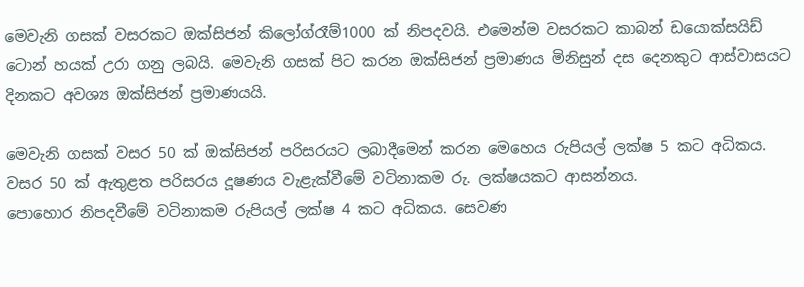මෙවැනි ගසක් වසරකට ඔක්සිජන් කිලෝග්රෑම්1000 ක් නිපදවයි. එමෙන්ම වසරකට කාබන් ඩයොක්සයිඩ් ටොන් හයක් උරා ගනු ලබයි. මෙවැනි ගසක් පිට කරන ඔක්සිජන් ප්‍රමාණය මිනිසුන් දස දෙනකුට ආස්වාසයට දිනකට අවශ්‍ය ඔක්සිජන් ප්‍රමාණයයි.

මෙවැනි ගසක් වසර 50 ක් ඔක්සිජන් පරිසරයට ලබාදීමෙන් කරන මෙහෙය රුපියල් ලක්ෂ 5 කට අධිකය. වසර 50 ක් ඇතුළත පරිසරය දූෂණය වැළැක්වීමේ වටිනාකම රු. ලක්ෂයකට ආසන්නය.
පොහොර නිපදවීමේ වටිනාකම රුපියල් ලක්ෂ 4 කට අධිකය. සෙවණ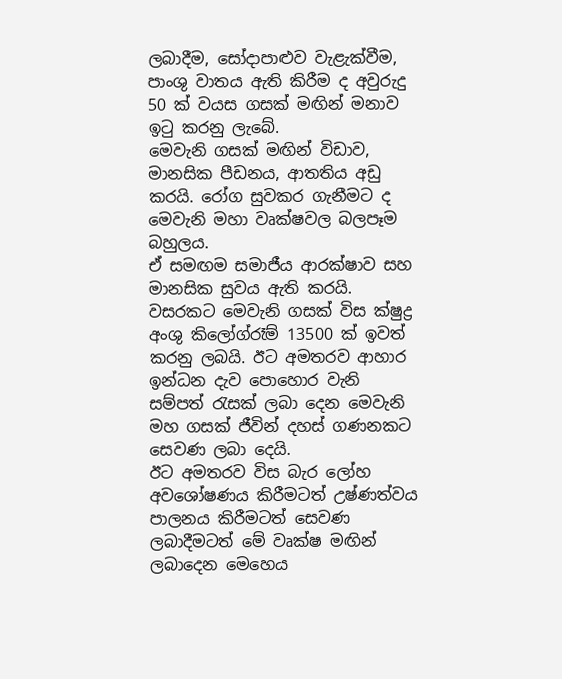ලබාදීම, සෝදාපාළුව වැළැක්වීම, පාංශු වාතය ඇති කිරීම ද අවුරුදු 50 ක් වයස ගසක් මඟින් මනාව ඉටු කරනු ලැබේ.
මෙවැනි ගසක් මඟින් විඩාව, මානසික පීඩනය, ආතතිය අඩු කරයි. රෝග සුවකර ගැනීමට ද මෙවැනි මහා වෘක්ෂවල බලපෑම බහුලය.
ඒ සමඟම සමාජීය ආරක්ෂාව සහ මානසික සුවය ඇති කරයි. වසරකට මෙවැනි ගසක් විස ක්ෂුද්‍ර අංශු කිලෝග්රෑම් 13500 ක් ඉවත් කරනු ලබයි. ඊට අමතරව ආහාර ඉන්ධන දැව පොහොර වැනි සම්පත් රැසක් ලබා දෙන මෙවැනි මහ ගසක් ජීවින් දහස් ගණනකට සෙවණ ලබා දෙයි.
ඊට අමතරව විස බැර ලෝහ අවශෝෂණය කිරීමටත් උෂ්ණත්වය පාලනය කිරීමටත් සෙවණ ලබාදීමටත් මේ වෘක්ෂ මඟින් ලබාදෙන මෙහෙය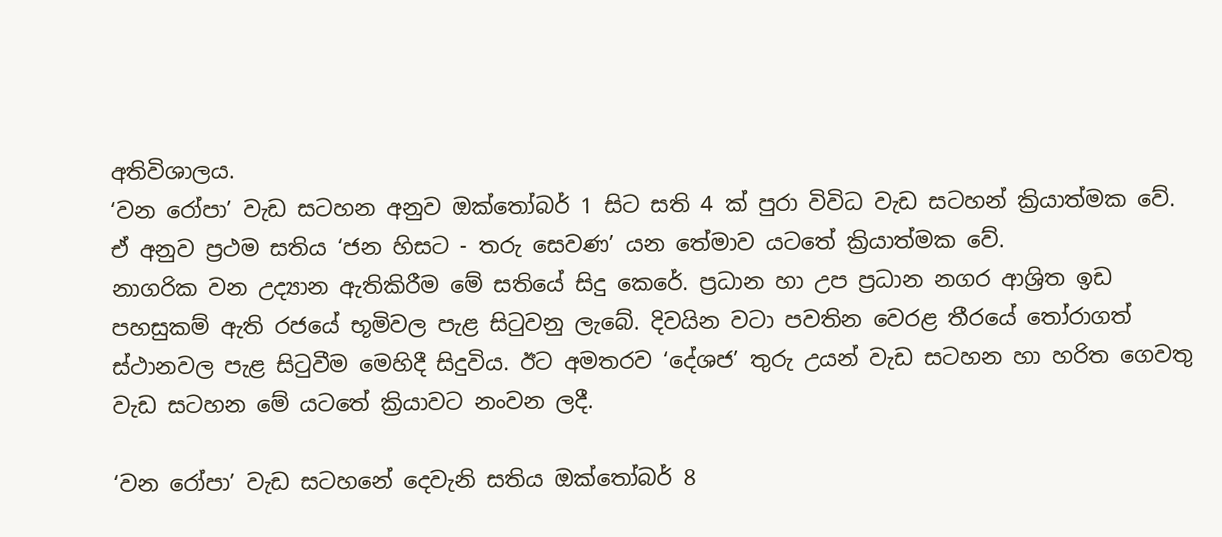අතිවිශාලය.
‘වන රෝපා’ වැඩ සටහන අනුව ඔක්තෝබර් 1 සිට සති 4 ක් පුරා විවිධ වැඩ සටහන් ක්‍රියාත්මක වේ. ඒ අනුව ප්‍රථම සතිය ‘ජන හිසට - තරු සෙවණ’ යන තේමාව යටතේ ක්‍රියාත්මක වේ.
නාගරික වන උද්‍යාන ඇතිකිරීම මේ සතියේ සිදු කෙරේ. ප්‍රධාන හා උප ප්‍රධාන නගර ආශ්‍රිත ඉඩ පහසුකම් ඇති රජයේ භූමිවල පැළ සිටුවනු ලැබේ. දිවයින වටා පවතින වෙරළ තීරයේ තෝරාගත් ස්ථානවල පැළ සිටුවීම මෙහිදී සිදුවිය. ඊට අමතරව ‘දේශජ’ තුරු උයන් වැඩ සටහන හා හරිත ගෙවතු වැඩ සටහන මේ යටතේ ක්‍රියාවට නංවන ලදී.

‘වන රෝපා’ වැඩ සටහනේ දෙවැනි සතිය ඔක්තෝබර් 8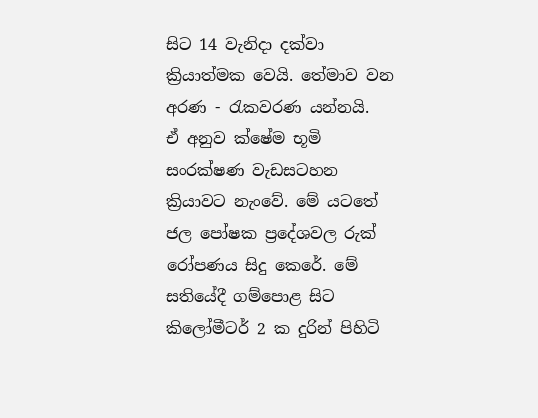සිට 14 වැනිදා දක්වා ක්‍රියාත්මක වෙයි. තේමාව වන අරණ - රැකවරණ යන්නයි.
ඒ අනුව ක්ෂේම භූමි සංරක්ෂණ වැඩසටහන ක්‍රියාවට නැංවේ. මේ යටතේ ජල පෝෂක ප්‍රදේශවල රුක් රෝපණය සිදු කෙරේ. මේ සතියේදී ගම්පොළ සිට කිලෝමීටර් 2 ක දුරින් පිහිටි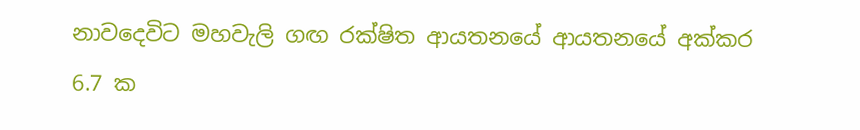නාවදෙවිට මහවැලි ගඟ රක්ෂිත ආයතනයේ ආයතනයේ අක්කර 6.7 ක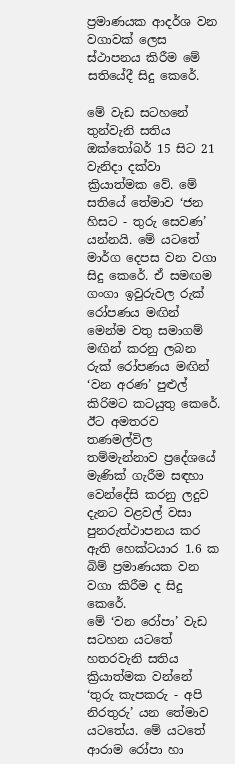ප්‍රමාණයක ආදර්ශ වන වගාවක් ලෙස ස්ථාපනය කිරීම මේ සතියේදී සිදු කෙරේ.

මේ වැඩ සටහනේ තුන්වැනි සතිය ඔක්තෝබර් 15 සිට 21 වැනිදා දක්වා ක්‍රියාත්මක වේ. මේ සතියේ තේමාව ‘ජන හිසට - තුරු සෙවණ’ යන්නයි. මේ යටතේ මාර්ග දෙපස වන වගා සිදු කෙරේ. ඒ සමඟම ගංගා ඉවුරුවල රුක් රෝපණය මඟින් මෙන්ම වතු සමාගම් මඟින් කරනු ලබන රුක් රෝපණය මඟින් ‘වන අරණ’ පුළුල් කිරිමට කටයුතු කෙරේ. ඊට අමතරව තණමල්විල තම්මැන්නාව ප්‍රදේශයේ මැණික් ගැරීම සඳහා වෙන්දේසි කරනු ලදුව දැනට වළවල් වසා පුනරුත්ථාපනය කර ඇති හෙක්ටයාර 1.6 ක බිම් ප්‍රමාණයක වන වගා කිරීම ද සිදු කෙරේ.
මේ ‘වන රෝපා’ වැඩ සටහන යටතේ හතරවැනි සතිය ක්‍රියාත්මක වන්නේ ‘තුරු කැපකරු - අපි නිරතුරු’ යන තේමාව යටතේය. මේ යටතේ ආරාම රෝපා හා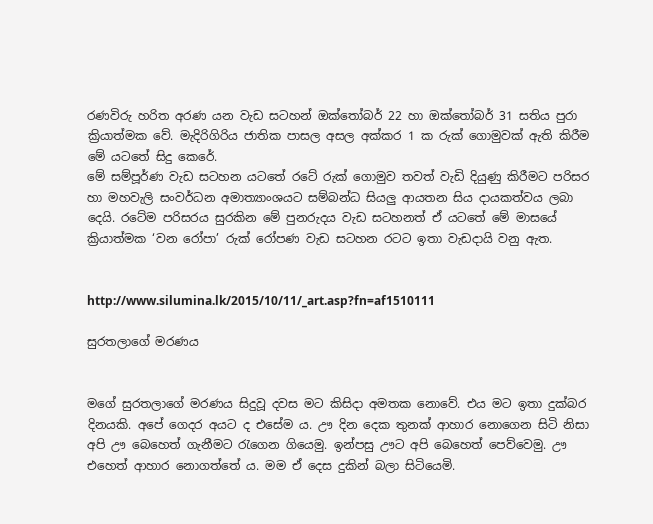රණවිරු හරිත අරණ යන වැඩ සටහන් ඔක්තෝබර් 22 හා ඔක්තෝබර් 31 සතිය පුරා ක්‍රියාත්මක වේ. මැදිරිගිරිය ජාතික පාසල අසල අක්කර 1 ක රුක් ගොමුවක් ඇති කිරීම මේ යටතේ සිදු කෙරේ.
මේ සම්පූර්ණ වැඩ සටහන යටතේ රටේ රුක් ගොමුව තවත් වැඩි දියුණු කිරීමට පරිසර හා මහවැලි සංවර්ධන අමාත්‍යාංශයට සම්බන්ධ සියලු ආයතන සිය දායකත්වය ලබා දෙයි. රටේම පරිසරය සුරකින මේ පුනරුදය වැඩ සටහනත් ඒ යටතේ මේ මාසයේ ක්‍රියාත්මක ‘වන රෝපා’ රුක් රෝපණ වැඩ සටහන රටට ඉතා වැඩදායි වනු ඇත.


http://www.silumina.lk/2015/10/11/_art.asp?fn=af1510111

සුරතලාගේ මරණය


මගේ සුරතලාගේ මරණය සිදුවූ දවස මට කිසිදා අමතක නොවේ. එය මට ඉතා දුක්බර දිනයකි. අපේ ගෙදර අයට ද එසේම ය. ඌ දින දෙක තුනක් ආහාර නොගෙන සිටි නිසා අපි ඌ බෙහෙත් ගැනීමට රැගෙන ගියෙමු. ඉන්පසු ඌට අපි බෙහෙත් පෙව්වෙමු. ඌ එහෙත් ආහාර නොගත්තේ ය. මම ඒ දෙස දුකින් බලා සිටියෙමි.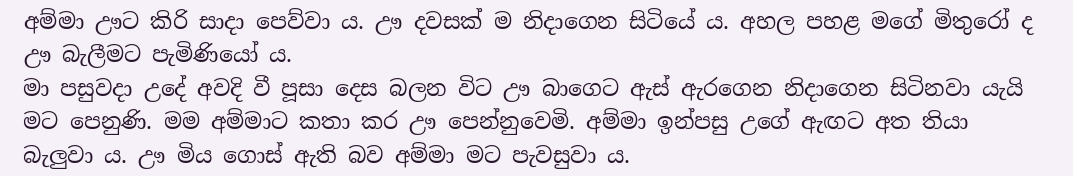අම්මා ඌට කිරි සාදා පෙව්වා ය. ඌ දවසක් ම නිදාගෙන සිටියේ ය. අහල පහළ මගේ මිතුරෝ ද ඌ බැලීමට පැමිණියෝ ය.
මා පසුවදා උදේ අවදි වී පූසා දෙස බලන විට ඌ බාගෙට ඇස් ඇරගෙන නිදාගෙන සිටිනවා යැයි මට පෙනුණි. මම අම්මාට කතා කර ඌ පෙන්නුවෙමි. අම්මා ඉන්පසු උගේ ඇඟට අත තියා බැලුවා ය. ඌ මිය ගොස් ඇති බව අම්මා මට පැවසුවා ය‍.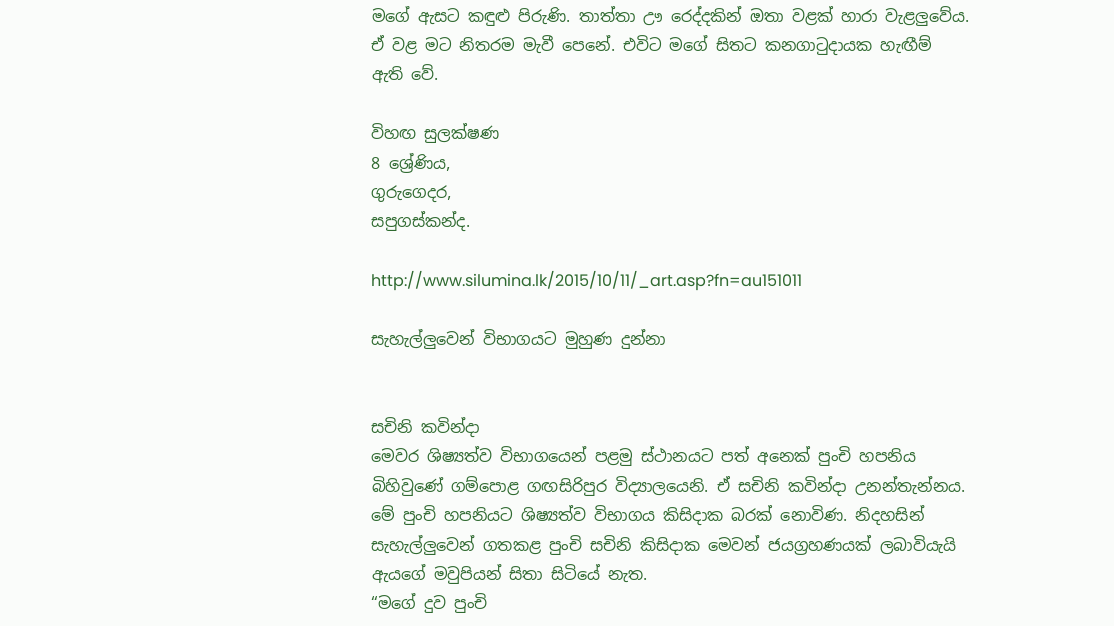මගේ ඇසට කඳුළු පිරුණි. තාත්තා ඌ රෙද්දකින් ඔතා වළක් හාරා වැළලුවේය. ඒ වළ මට නිතරම මැවී පෙනේ. එවිට මගේ සිතට කනගාටුදායක හැඟීම් ඇති වේ‍.

විහඟ සුලක්ෂණ
8 ශ්‍රේණිය,
ගුරුගෙදර,
සපුගස්කන්ද.

http://www.silumina.lk/2015/10/11/_art.asp?fn=au151011

සැහැල්ලුවෙන් විභාගයට මුහුණ දුන්නා


සචිනි කවින්දා
මෙවර ශිෂ්‍යත්ව විභාගයෙන් පළමු ස්ථානයට පත් අනෙක් පුංචි හපනිය බිහිවුණේ ගම්පොළ ගඟසිරිපුර විද්‍යාලයෙනි. ඒ සචිනි කවින්දා උනන්තැන්නය. මේ පුංචි හපනියට ශිෂ්‍යත්ව විභාගය කිසිදාක බරක් නොවිණ. නිදහසින් සැහැල්ලුවෙන් ගතකළ පුංචි සචිනි කිසිදාක මෙවන් ජයග්‍රහණයක් ලබාවියැයි ඇයගේ මවුපියන් සිතා සිටි‍යේ නැත.
“මගේ දුව පුංචි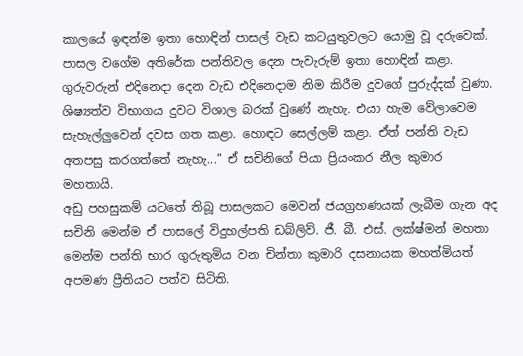කාලයේ ඉඳන්ම ඉතා හොඳින් පාසල් වැඩ කටයුතුවලට යොමු වූ දරුවෙක්. පාසල වගේම අතිරේක පන්තිවල දෙන පැවැරුම් ඉතා හොඳින් කළා. ගුරුවරුන් එදිනෙදා දෙන වැඩ එදිනෙදාම නිම කිරීම දුවගේ පුරුද්දක් වුණා.
ශිෂ්‍යත්ව විභාගය දුවට විශාල බරක් වුණේ නැහැ. එයා හැම වේලාවෙම සැහැල්ලුවෙන් දවස ගත කළා. හොඳට සෙල්ලම් කළා. ඒත් පන්ති වැඩ අතපසු කරගත්තේ නැහැ...” ඒ සචිනිගේ පියා ප්‍රියංකර නීල කුමාර මහතායි.
අඩු පහසුකම් යටතේ තිබූ පාසලකට මෙවන් ජයග්‍රහණයක් ලැබීම ගැන අද සචිනි මෙන්ම ඒ පාසලේ විදුහල්පති ඩබ්ලිව්. ජී. බී. එස්. ලක්ෂ්මන් මහතා මෙන්ම පන්ති භාර ගුරුතුමිය වන චින්තා කුමාරි දසනායක මහත්මියත් අපමණ ප්‍රීතියට පත්ව සිටිති.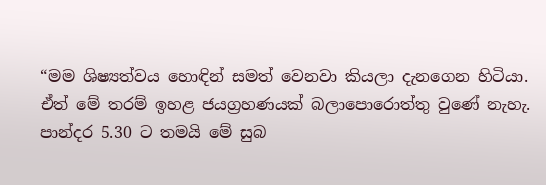“මම ශිෂ්‍යත්වය හොඳින් සමත් වෙනවා කියලා දැ‍නගෙන හිටියා. ඒත් මේ තරම් ඉහළ ජයග්‍රහණයක් බලාපොරොත්තු වුණේ නැහැ. පාන්දර 5.30 ට තමයි මේ සුබ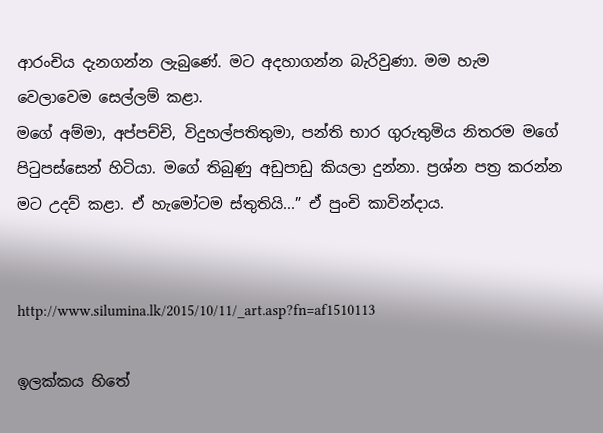ආරංචිය දැනගන්න ලැබුණේ. මට අදහාගන්න බැරිවුණා. මම හැම වෙලාවෙම සෙල්ලම් කළා.
මගේ අම්මා, අප්පච්චි, විදුහල්පතිතුමා, පන්ති භාර ගුරුතුමිය නිතරම මගේ පිටුපස්සෙන් හිටියා. මගේ තිබුණු අඩුපාඩු කියලා දුන්නා. ප්‍රශ්න පත්‍ර කරන්න මට උදව් කළා. ඒ හැමෝටම ස්තුතියි...” ඒ පුංචි කාවින්දාය.


http://www.silumina.lk/2015/10/11/_art.asp?fn=af1510113

ඉලක්කය හිතේ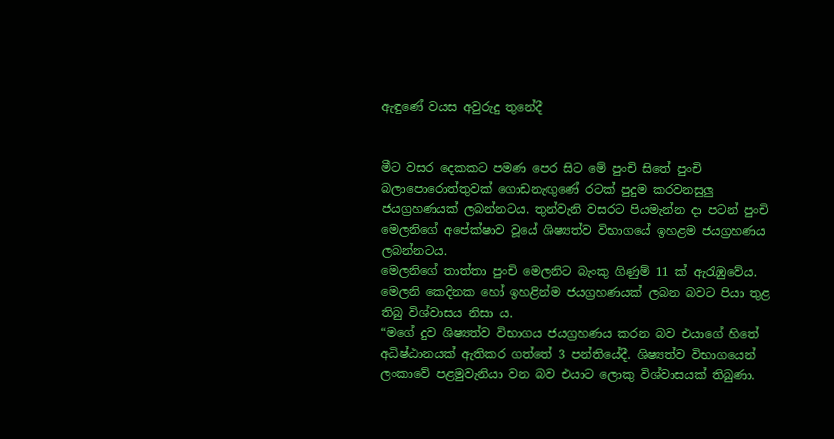ඇඳුණේ වයස අවුරුදු තුනේදී


මීට වසර දෙකකට පමණ පෙර සිට මේ පුංචි සිතේ පුංචි බලාපොරොත්තුවක් ගොඩනැඟුණේ රටක් පුදුම කරවනසුලු ජයග්‍රහණයක් ලබන්නටය. තුන්වැනි වසරට පියමැන්න දා පටන් පුංචි මෙලනිගේ අපේක්ෂාව වූයේ ශිෂ්‍යත්ව විභාගයේ ඉහළම ජයග්‍රහණය ලබන්නටය.
මෙලනිගේ තාත්තා පුංචි මෙලනිට බැංකු ගිණුම් 11 ක් ඇරැඹුවේය. මෙලනි කෙදිනක හෝ ඉහළින්ම ජයග්‍රහණයක් ලබන බවට පියා තුළ තිබු විශ්වාසය නිසා ය.
“මගේ දුව ශිෂ්‍යත්ව විභාගය ජයග්‍රහණය කරන බව එයාගේ හිතේ අධිෂ්ඨානයක් ඇතිකර ගත්තේ 3 පන්තියේදී. ශිෂ්‍යත්ව විභාගයෙන් ලංකාවේ පළමුවැනියා වන බව එයාට ලොකු විශ්වාසයක් තිබුණා.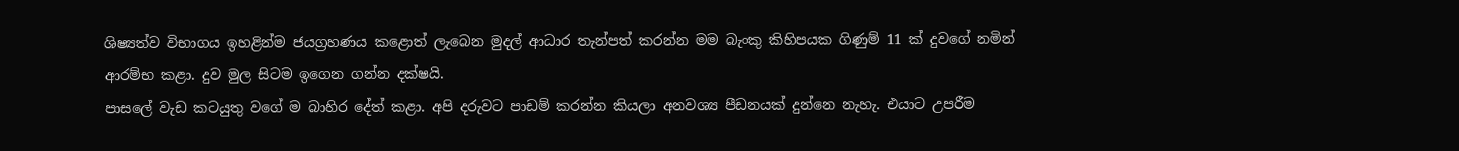ශිෂ්‍යත්ව විභාගය ඉහළින්ම ජයග්‍රහණය කළොත් ලැබෙන මුදල් ආධාර තැන්පත් කරන්න මම බැංකු කිහිපයක ගිණුම් 11 ක් දුවගේ නමින් ආරම්භ කළා. දුව මුල සිටම ඉගෙන ගන්න දක්ෂයි.
පාසලේ වැඩ කටයුතු වගේ ම බාහිර දේත් කළා. අපි දරුවට පාඩම් කරන්න කියලා අනවශ්‍ය පීඩනයක් දුන්නෙ නැහැ. එයාට උපරීම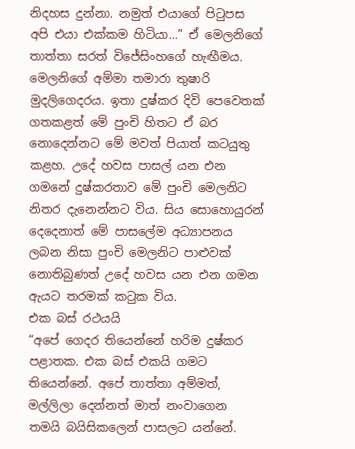නිදහස දුන්නා. නමුත් එයාගේ පිටුපස අපි එයා එක්කම හිටියා...” ඒ මෙලනිගේ තාත්තා සරත් විජේසිංහගේ හැඟීමය.
මෙලනිගේ අම්මා තමාරා තුෂාරි මුදලිගෙදරය. ඉතා දුෂ්කර දිවි පෙවෙතක් ගතකළත් මේ පුංචි හිතට ඒ බර නොදෙන්නට මේ මවත් පියාත් කටයුතු කළහ. උදේ හවස පාසල් යන එන ගමනේ දුෂ්කරතාව මේ පුංචි මෙලනිට නිතර දැනෙන්නට විය. සිය සොහොයුරන් දෙදෙනාත් මේ පාසලේම අධ්‍යාපනය ලබන නිසා පුංචි මෙලනිට පාළුවක් නොතිබුණත් උදේ හවස යන එන ගමන ඇයට තරමක් කටුක විය.
එක බස් රථයයි
“අපේ ගෙදර තියෙන්නේ හරිම දුෂ්කර පළාතක. එක බස් එකයි ගමට තියෙන්නේ. අපේ තාත්තා අම්මත්, මල්ලිලා දෙන්නත් මාත් නංවාගෙන තමයි බයිසිකලෙන් පාසලට යන්නේ.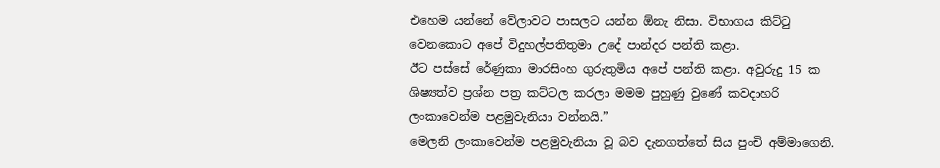එහෙම යන්නේ වේලාවට පාසලට යන්න ඕනැ නිසා. විභාගය කිට්ටු වෙනකොට අපේ විදුහල්පතිතුමා උදේ පාන්දර පන්ති කළා.
ඊට පස්සේ රේණුකා මාරසිංහ ගුරුතුමිය අපේ පන්ති කළා. අවුරුදු 15 ක ශිෂ්‍යත්ව ප්‍රශ්න පත්‍ර කට්ටල කරලා මමම පුහුණු වුණේ කවදාහරි ලංකාවෙන්ම පළමුවැනියා වන්නයි.”
මෙලනි ලංකාවෙන්ම පළමුවැනියා වූ බව දැනගත්තේ සිය පුංචි අම්මාගෙනි.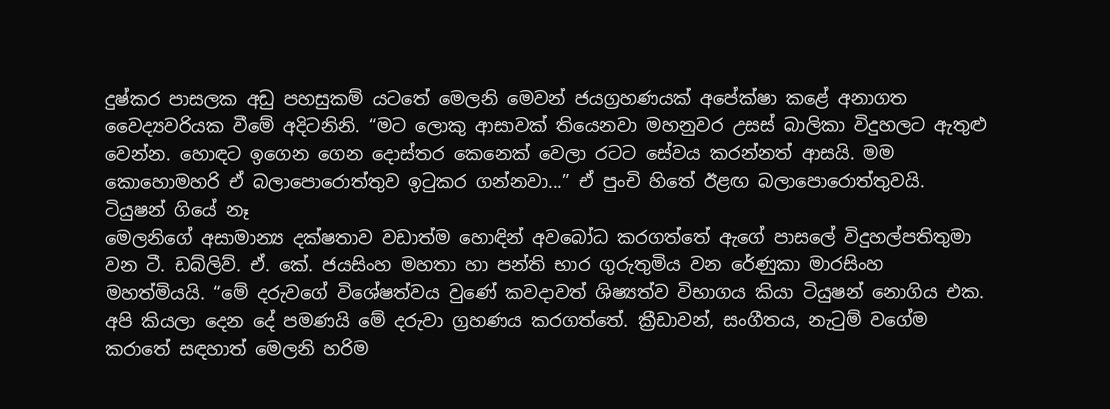දුෂ්කර පාසලක අඩු පහසුකම් යටතේ මෙලනි මෙවන් ජයග්‍රහණයක් අපේක්ෂා කළේ අනාගත වෛද්‍යවරියක වීමේ අදිටනිනි. “මට ලොකු ආසාවක් තියෙනවා මහනුවර උසස් බාලිකා විදුහලට ඇතුළු වෙන්න. හොඳට ඉගෙන ගෙන දොස්තර කෙනෙක් වෙලා රටට සේවය කරන්නත් ආසයි. මම කොහොමහරි ඒ බලාපොරොත්තුව ඉටුකර ගන්නවා...” ඒ පුංචි හිතේ ඊළඟ බලාපොරොත්තුවයි.
ටියුෂන් ගියේ නෑ
මෙලනිගේ අසාමාන්‍ය දක්ෂතාව වඩාත්ම හොඳින් අවබෝධ කරගත්තේ ඇගේ පාසලේ විදුහල්පතිතුමා වන ටී. ඩබ්ලිව්. ඒ. කේ. ජයසිංහ මහතා හා පන්ති භාර ගුරුතුමිය වන රේණුකා මාරසිංහ මහත්මියයි. “මේ දරුවගේ විශේෂත්වය වුණේ කවදාවත් ශිෂ්‍යත්ව විභාගය කියා ටියුෂන් නොගිය එක. අපි කියලා දෙන දේ පමණයි මේ දරුවා ග්‍රහණය කරගත්තේ. ක්‍රීඩාවන්, සංගීතය, නැටුම් වගේම කරාතේ සඳහාත් මෙලනි හරිම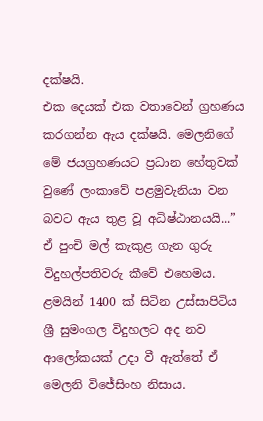දක්ෂයි.
එක දෙයක් එක වතාවෙන් ග්‍රහණය කරගන්න ඇය දක්ෂයි. මෙලනිගේ මේ ජයග්‍රහණයට ප්‍රධාන හේතුවක් වුණේ ලංකාවේ පළමුවැනියා වන බවට ඇය තුළ වූ අධිෂ්ඨානයයි...” ඒ පුංචි මල් කැකුළ ගැන ගුරු විදුහල්පතිවරු කීවේ එහෙමය.
ළමයින් 1400 ක් සිටින උස්සාපිටිය ශ්‍රී සුමංගල විදුහලට අද නව ආලෝකයක් උදා වී ඇත්තේ ඒ මෙලනි විජේසිංහ නිසාය.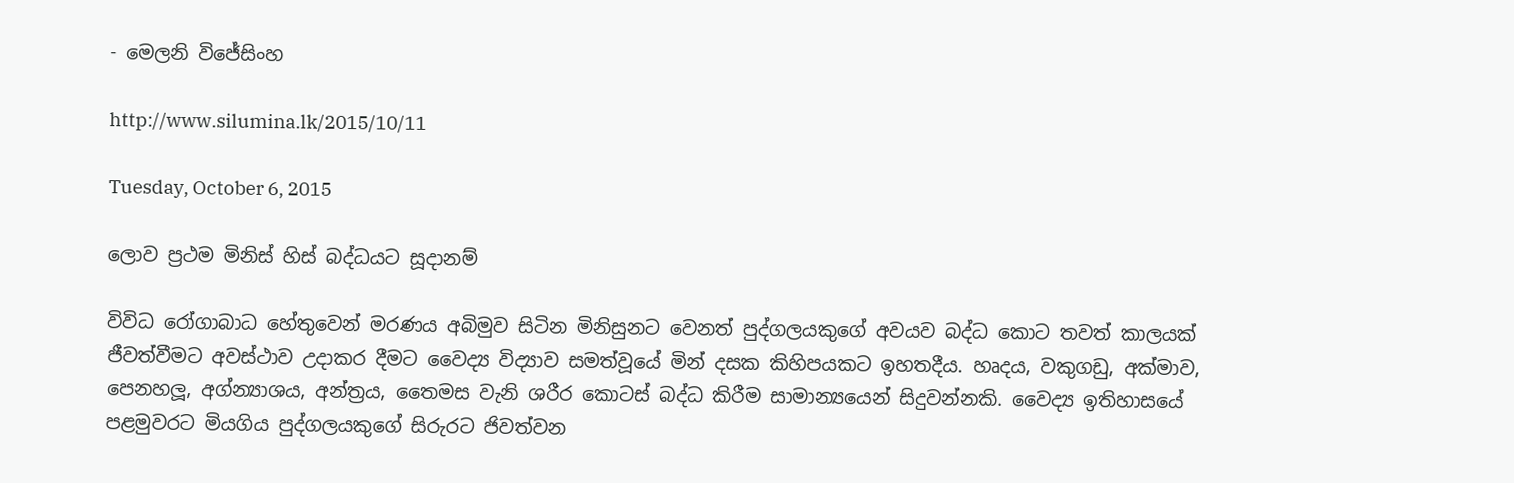- මෙලනි විජේසිංහ

http://www.silumina.lk/2015/10/11

Tuesday, October 6, 2015

ලොව ප්‍රථම මිනිස් හිස් බද්ධයට සූදානම්

විවිධ රෝගාබාධ හේතුවෙන් මරණය අබිමුව සිටින මිනිසුනට වෙනත් පුද්ගලයකුගේ අවයව බද්ධ කොට තවත් කාලයක් ජීවත්වීමට අවස්ථාව උදාකර දීමට වෛද්‍ය විද්‍යාව සමත්වූයේ මින් දසක කිහිපයකට ඉහතදීය. හෘදය, වකුගඩු, අක්මාව, පෙනහලූ, අග්න්‍යාශය, අන්ත්‍රය, තෛමස වැනි ශරීර කොටස් බද්ධ කිරීම සාමාන්‍යයෙන් සිදුවන්නකි. වෛද්‍ය ඉතිහාසයේ පළමුවරට මියගිය පුද්ගලයකුගේ සිරුරට ජිවත්වන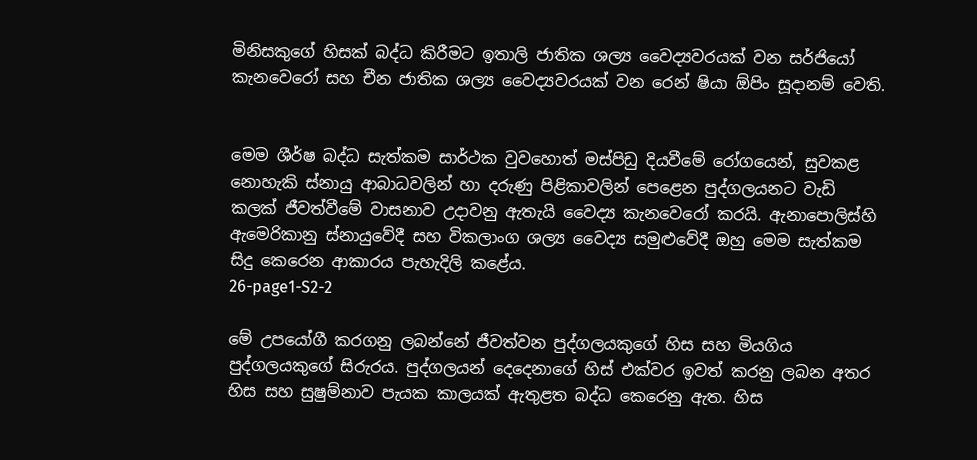මිනිසකුගේ හිසක් බද්ධ කිරීමට ඉතාලි ජාතික ශල්‍ය වෛද්‍යවරයක් වන සර්ජියෝ කැනවෙරෝ සහ චීන ජාතික ශල්‍ය වෛද්‍යවරයක් වන රෙන් ෂියා ඕපිං සූදානම් වෙති.


මෙම ශීර්ෂ බද්ධ සැත්කම සාර්ථක වුවහොත් මස්පිඩු දියවීමේ රෝගයෙන්, සුවකළ නොහැකි ස්නායු ආබාධවලින් හා දරුණු පිළිකාවලින් පෙළෙන පුද්ගලයනට වැඩි කලක් ජීවත්වීමේ වාසනාව උදාවනු ඇතැයි වෛද්‍ය කැනවෙරෝ කරයි. ඇනාපොලිස්හි ඇමෙරිකානු ස්නායුවේදී සහ විකලාංග ශල්‍ය වෛද්‍ය සමුළුවේදී ඔහු මෙම සැත්කම සිදු කෙරෙන ආකාරය පැහැදිලි කළේය.
26-page1-S2-2

මේ උපයෝගී කරගනු ලබන්නේ ජීවත්වන පුද්ගලයකුගේ හිස සහ මියගිය පුද්ගලයකුගේ සිරුරය. පුද්ගලයන් දෙදෙනාගේ හිස් එක්වර ඉවත් කරනු ලබන අතර හිස සහ සුෂුම්නාව පැයක කාලයක් ඇතුළත බද්ධ කෙරෙනු ඇත. හිස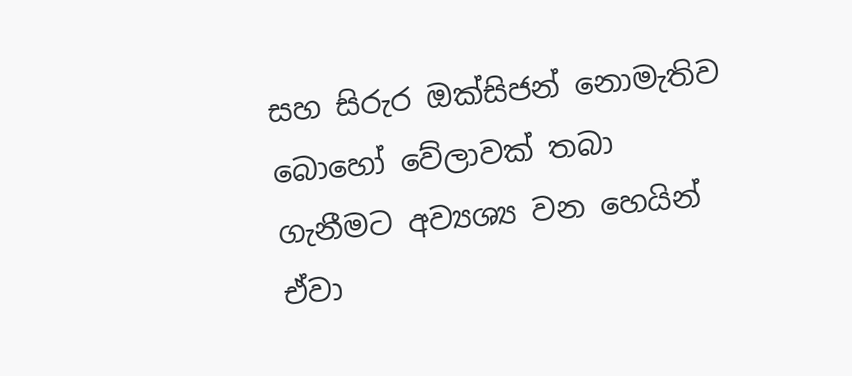සහ සිරුර ඔක්සිජන් නොමැතිව බොහෝ වේලාවක් තබා ගැනීමට අව්‍යශ්‍ය වන හෙයින් ඒවා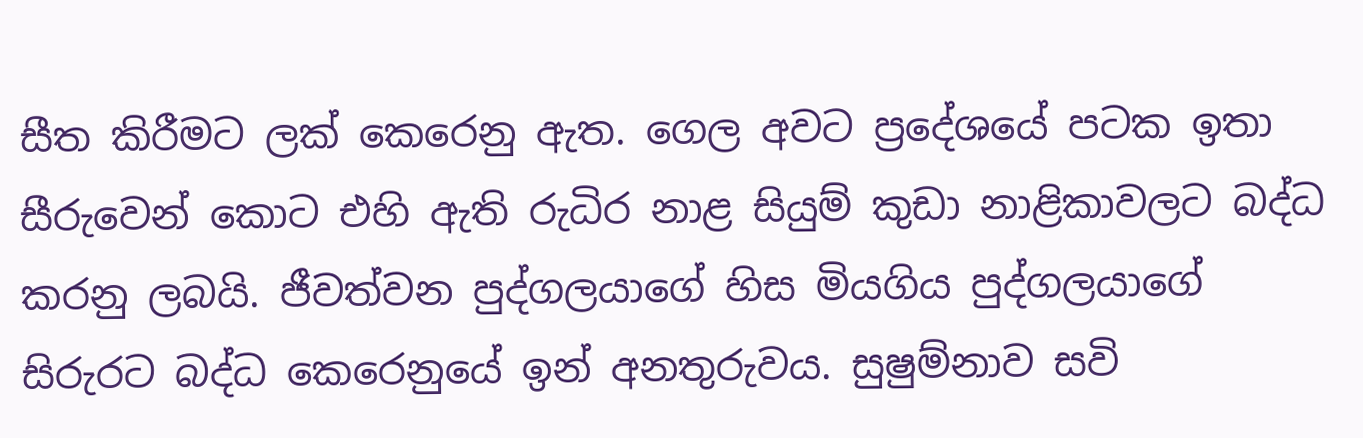සීත කිරීමට ලක් කෙරෙනු ඇත. ගෙල අවට ප්‍රදේශයේ පටක ඉතා සීරුවෙන් කොට එහි ඇති රුධිර නාළ සියුම් කුඩා නාළිකාවලට බද්ධ කරනු ලබයි. ජීවත්වන පුද්ගලයාගේ හිස මියගිය පුද්ගලයාගේ සිරුරට බද්ධ කෙරෙනුයේ ඉන් අනතුරුවය. සුෂුම්නාව සවි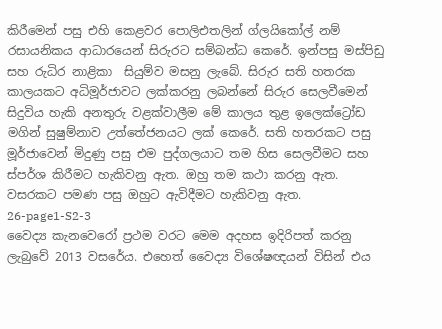කිරීමෙන් පසු එහි කෙළවර පොලිඑතලින් ග්ලයිකෝල් නම් රසායනිකය ආධාරයෙන් සිරුරට සම්බන්ධ කෙරේ. ඉන්පසු මස්පිඩු සහ රුධිර නාළිකා  සියුම්ව මසනු ලැබේ. සිරුර සති හතරක කාලයකට අධිමූර්ජාවට ලක්කරනු ලබන්නේ සිරුර සෙලවීමෙන් සිදුවිය හැකි අනතුරු වළක්වාලීම මේ කාලය තුළ ඉලෙක්ට්‍රෝඩ මගින් සුෂුම්නාව උත්තේජනයට ලක් කෙරේ. සති හතරකට පසු මූර්ජාවෙන් මිදුණු පසු එම පුද්ගලයාට තම හිස සෙලවීමට සහ ස්පර්ශ කිරීමට හැකිවනු ඇත. ඔහු තම කථා කරනු ඇත. වසරකට පමණ පසු ඔහුට ඇවිදීමට හැකිවනු ඇත.
26-page1-S2-3
වෛද්‍ය කැනවෙරෝ ප්‍රථම වරට මෙම අදහස ඉදිරිපත් කරනු ලැබුවේ 2013 වසරේය. එහෙත් වෛද්‍ය විශේෂඥයන් විසින් එය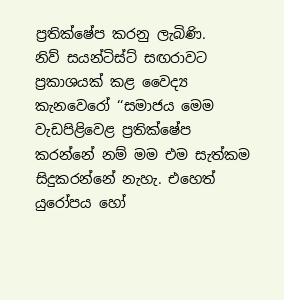ප්‍රතික්ෂේප කරනු ලැබිණි.
නිව් සයන්ටිස්ට් සඟරාවට ප්‍රකාශයක් කළ වෛද්‍ය කැනවෙරෝ ‘‘සමාජය මෙම වැඩපිළිවෙළ ප්‍රතික්ෂේප කරන්නේ නම් මම එම සැත්කම සිදුකරන්නේ නැහැ. එහෙත් යුරෝපය හෝ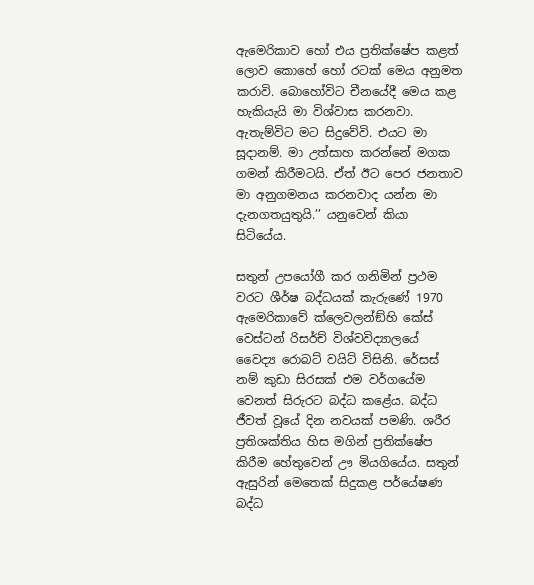ඇමෙරිකාව හෝ එය ප්‍රතික්ෂේප කළත් ලොව කොහේ හෝ රටක් මෙය අනුමත කරාවි. බොහෝවිට චීනයේදී මෙය කළ හැකියැයි මා විශ්වාස කරනවා. ඇතැම්විට මට සිදුවේවි. එයට මා සූදානම්. මා උත්සාහ කරන්නේ මගක ගමන් කිරීමටයි. ඒත් ඊට පෙර ජනතාව මා අනුගමනය කරනවාද යන්න මා දැනගතයුතුයි.’’ යනුවෙන් කියා සිටියේය.

සතුන් උපයෝගී කර ගනිමින් ප්‍රථම වරට ශීර්ෂ බද්ධයක් කැරුණේ 1970 ඇමෙරිකාවේ ක්ලෙවලන්ඞ්හි කේස් වෙස්ටන් රිසර්ච් විශ්වවිද්‍යාලයේ වෛද්‍ය රොබට් වයිට් විසිනි. රේසස් නම් කුඩා සිරසක් එම වර්ගයේම වෙනත් සිරුරට බද්ධ කළේය. බද්ධ ජීවත් වූයේ දින නවයක් පමණි. ශරීර ප්‍රතිශක්තිය හිස මගින් ප්‍රතික්ෂේප කිරීම හේතුවෙන් ඌ මියගියේය. සතුන් ඇසුරින් මෙතෙක් සිදුකළ පර්යේෂණ බද්ධ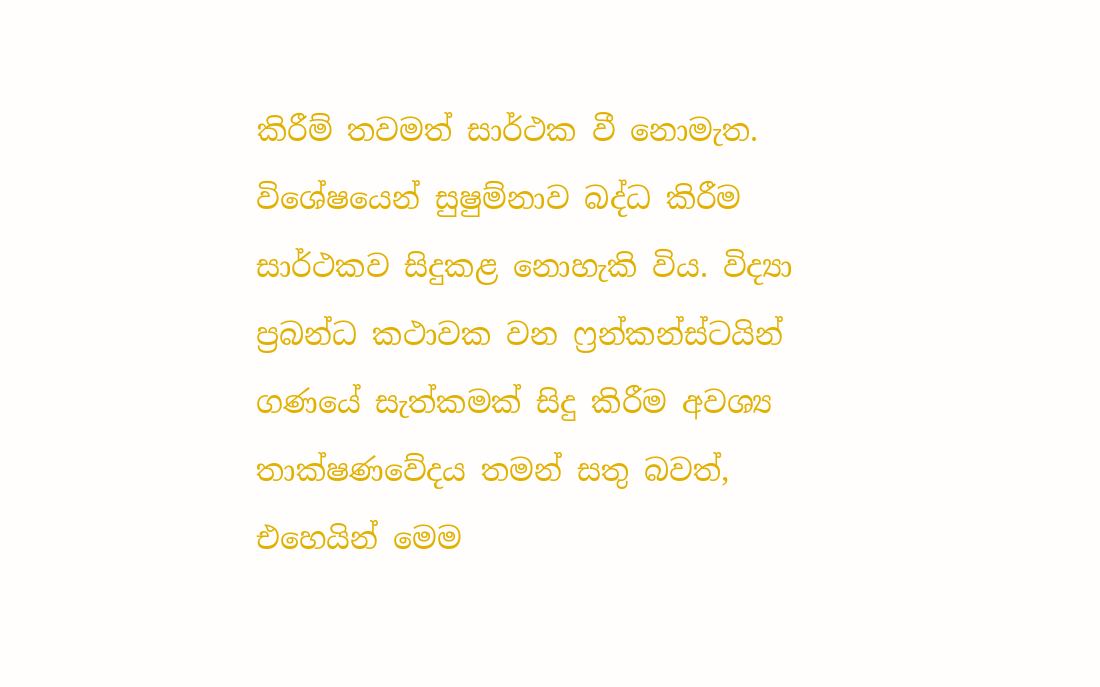කිරීම් තවමත් සාර්ථක වී නොමැත. විශේෂයෙන් සුෂුම්නාව බද්ධ කිරීම සාර්ථකව සිදුකළ නොහැකි විය. විද්‍යා ප්‍රබන්ධ කථාවක වන ෆ්‍රන්කන්ස්ටයින් ගණයේ සැත්කමක් සිදු කිරීම අවශ්‍ය තාක්ෂණවේදය තමන් සතු බවත්, එහෙයින් මෙම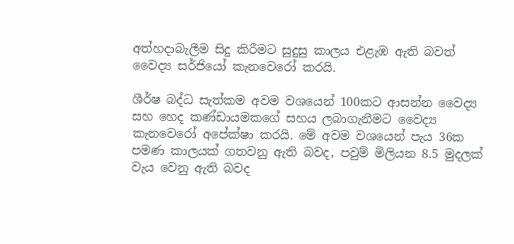අත්හදාබැලීම සිදු කිරීමට සුදුසු කාලය එළැඹ ඇති බවත් වෛද්‍ය සර්ජියෝ කැනවෙරෝ කරයි.

ශීර්ෂ බද්ධ සැත්කම අවම වශයෙන් 100කට ආසන්න වෛද්‍ය සහ හෙද කණ්ඩායමකගේ සහය ලබාගැනීමට වෛද්‍ය කැනවෙරෝ අපේක්ෂා කරයි. මේ අවම වශයෙන් පැය 36ක පමණ කාලයක් ගතවනු ඇති බවද, පවුම් මිලියන 8.5 මුදලක් වැය වෙනු ඇති බවද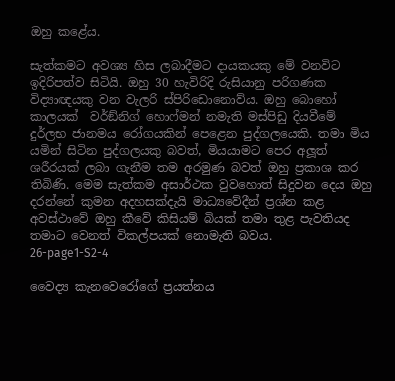ඔහු කළේය.

සැත්කමට අවශ්‍ය හිස ලබාදීමට දායකයකු මේ වනවිට ඉදිරිපත්ව සිටියි. ඔහු 30 හැවිරිදි රුසියානු පරිගණක විද්‍යාඥයකු වන වැලරි ස්පිරිඩොනොව්ය. ඔහු බොහෝ කාලයක්  වර්ඞ්නිග් හොෆ්මන් නමැති මස්පිඩු දියවීමේ දුර්ලභ ජානමය රෝගයකින් පෙළෙන පුද්ගලයෙකි. තමා මිය යමින් සිටින පුද්ගලයකු බවත්, මියයාමට පෙර අලූත් ශරීරයක් ලබා ගැනීම තම අරමුණ බවත් ඔහු ප්‍රකාශ කර තිබිණි. මෙම සැත්කම අසාර්ථක වුවහොත් සිදුවන දෙය ඔහු දරන්නේ කුමන අදහසක්දැයි මාධ්‍යවේදීන් ප්‍රශ්න කළ අවස්ථාවේ ඔහු කීවේ කිසියම් බියක් තමා තුළ පැවතියද තමාට වෙනත් විකල්පයක් නොමැති බවය.
26-page1-S2-4

වෛද්‍ය කැනවෙරෝගේ ප්‍රයත්නය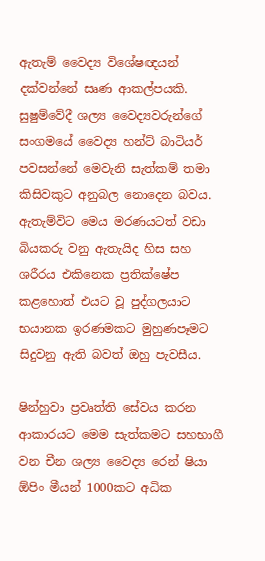ඇතැම් වෛද්‍ය විශේෂඥයන් දක්වන්නේ සෘණ ආකල්පයකි. සුෂුම්වේදී ශල්‍ය වෛද්‍යවරුන්ගේ සංගමයේ වෛද්‍ය හන්ට් බාටියර් පවසන්නේ මෙවැනි සැත්කම් තමා කිසිවකුට අනුබල නොදෙන බවය. ඇතැම්විට මෙය මරණයටත් වඩා බියකරු වනු ඇතැයිද හිස සහ ශරීරය එකිනෙක ප්‍රතික්ෂේප කළහොත් එයට වූ පුද්ගලයාට භයානක ඉරණමකට මුහුණපෑමට සිදුවනු ඇති බවත් ඔහු පැවසීය.

ෂින්හුවා ප්‍රවෘත්ති සේවය කරන ආකාරයට මෙම සැත්කමට සහභාගී වන චීන ශල්‍ය වෛද්‍ය රෙන් ෂියා ඕපිං මීයන් 1000කට අධික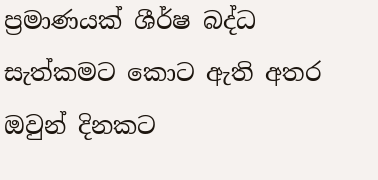ප්‍රමාණයක් ශීර්ෂ බද්ධ සැත්කමට කොට ඇති අතර ඔවුන් දිනකට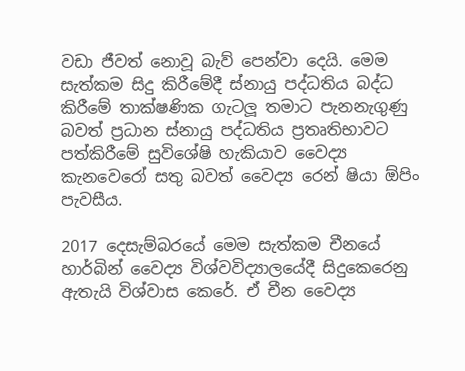වඩා ජීවත් නොවූ බැව් පෙන්වා දෙයි. මෙම සැත්කම සිදු කිරීමේදී ස්නායු පද්ධතිය බද්ධ කිරීමේ තාක්ෂණික ගැටලූ තමාට පැනනැගුණු බවත් ප්‍රධාන ස්නායු පද්ධතිය ප්‍රතෘතිභාවට පත්කිරීමේ සුවිශේෂි හැකියාව වෛද්‍ය කැනවෙරෝ සතු බවත් වෛද්‍ය රෙන් ෂියා ඕපිං පැවසීය.

2017 දෙසැම්බරයේ මෙම සැත්කම චීනයේ හාර්බින් වෛද්‍ය විශ්වවිද්‍යාලයේදී සිදුකෙරෙනු ඇතැයි විශ්වාස කෙරේ. ඒ චීන වෛද්‍ය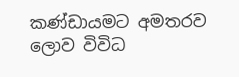කණ්ඩායමට අමතරව ලොව විවිධ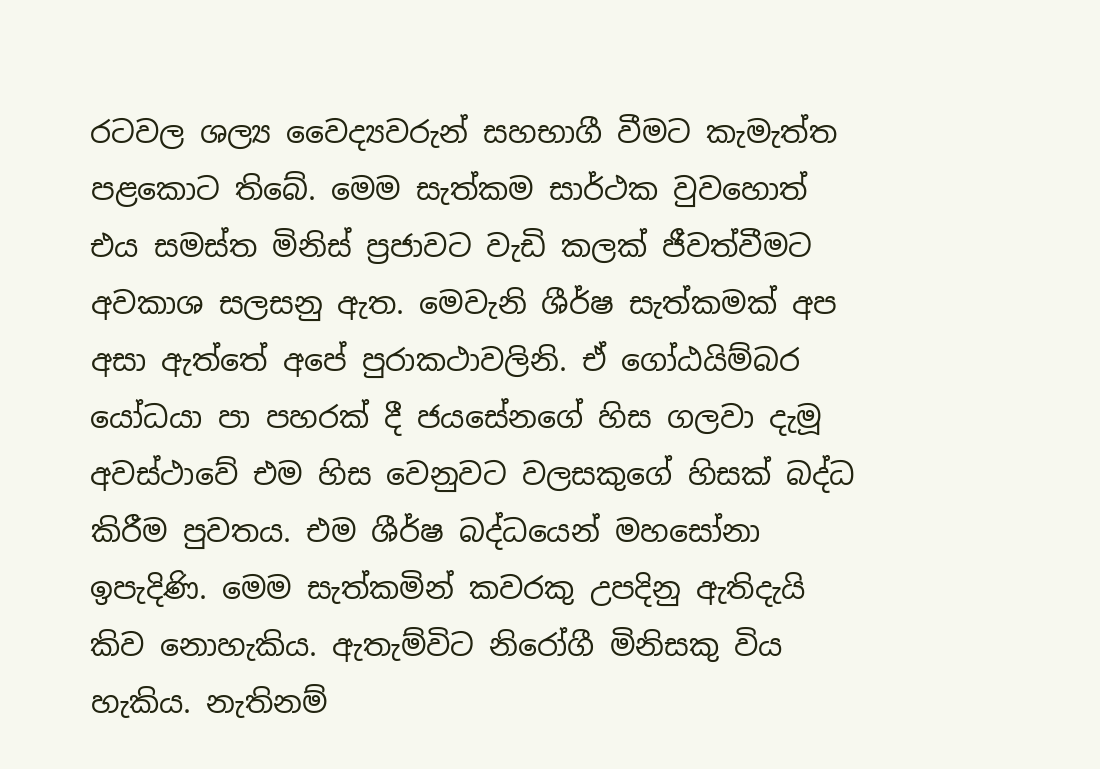රටවල ශල්‍ය වෛද්‍යවරුන් සහභාගී වීමට කැමැත්ත පළකොට තිබේ. මෙම සැත්කම සාර්ථක වුවහොත් එය සමස්ත මිනිස් ප්‍රජාවට වැඩි කලක් ජීවත්වීමට අවකාශ සලසනු ඇත. මෙවැනි ශීර්ෂ සැත්කමක් අප අසා ඇත්තේ අපේ පුරාකථාවලිනි. ඒ ගෝඨයිම්බර යෝධයා පා පහරක් දී ජයසේනගේ හිස ගලවා දැමූ අවස්ථාවේ එම හිස වෙනුවට වලසකුගේ හිසක් බද්ධ කිරීම පුවතය. එම ශීර්ෂ බද්ධයෙන් මහසෝනා ඉපැදිණි. මෙම සැත්කමින් කවරකු උපදිනු ඇතිදැයි කිව නොහැකිය. ඇතැම්විට නිරෝගී මිනිසකු විය හැකිය. නැතිනම්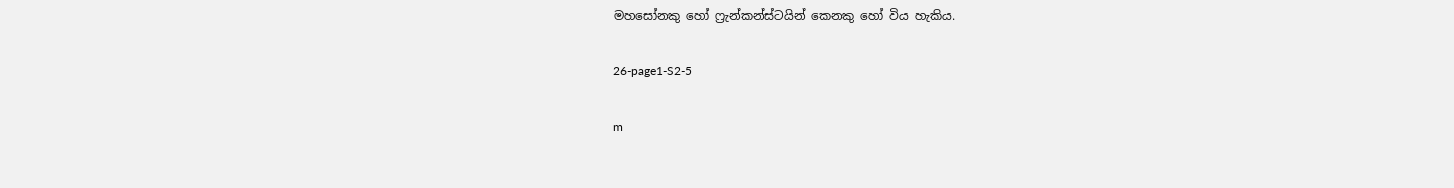මහසෝනකු හෝ ෆ්‍රැන්කන්ස්ටයින් කෙනකු හෝ විය හැකිය.

26-page1-S2-5

m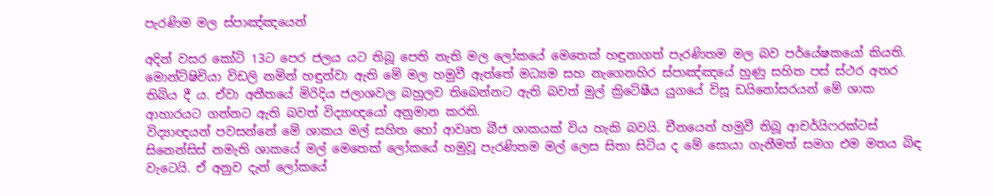පැරණිම මල ස්පාඤ්ඤයෙන්

අදින් වසර කෝටි 13ට පෙර ජලය යට තිබූ පෙති නැති මල ලෝකයේ මෙතෙක් හඳුනාගත් පැරණිතම මල බව පර්යේෂකයෝ කියති. මොන්ට්ෂිචියා විඩලි නමින් හඳුන්වා ඇති මේ මල හමුවී ඇත්තේ මධ්‍යම සහ නැගෙනහිර ස්පාඤ්ඤයේ හුණු සහිත පස් ස්ථර අතර තිබිය දී ය. ඒවා අතීතයේ මිරිදිය ජලාශවල බහුලව තිබෙන්නට ඇති බවත් මුල් ක්‍රිටේෂීය යුගයේ විසූ ඩයිනෝසරයන් මේ ශාක ආහාරයට ගන්නට ඇති බවත් විද්‍යාඥයෝ අනුමාන කරති.
විද්‍යාඥයන් පවසන්නේ මේ ශාකය මල් සහිත හෝ ආවෘත බීජ ශාකයක් විය හැකි බවයි. චීනයෙන් හමුවී තිබූ ආචර්යිෆරක්ටස් සිනෙන්සිස් නමැති ශාකයේ මල් මෙතෙක් ලෝකයේ හමුවූ පැරණිතම මල් ලෙස සිතා සිටිය ද මේ සොයා ගැනීමත් සමග එම මතය බිඳ වැටෙයි. ඒ අනුව දැන් ලෝකයේ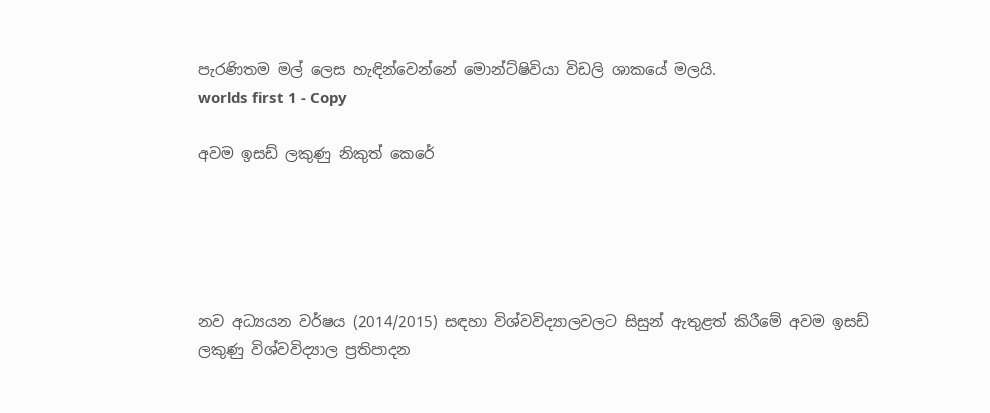පැරණිතම මල් ලෙස හැඳින්වෙන්නේ මොන්ට්ෂිවියා විඩලි ශාකයේ මලයි.
worlds first 1 - Copy

අවම ඉසඩ් ලකුණු නිකුත් කෙරේ





නව අධ්‍යයන වර්ෂය (2014/2015) සඳහා විශ්වවිද්‍යාලවලට සිසුන් ඇතුළත් කිරීමේ අවම ඉසඩ් ලකුණු විශ්වවිද්‍යාල ප්‍රතිපාදන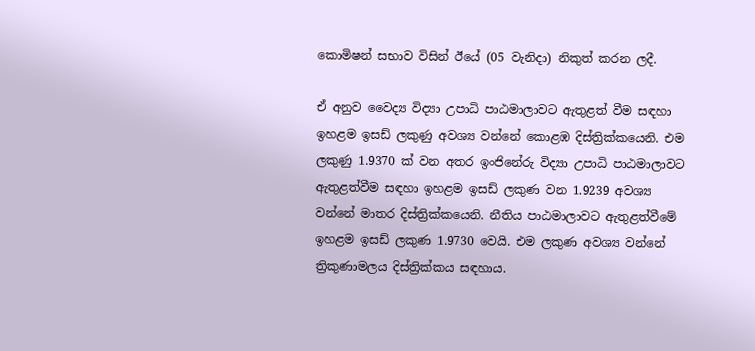කොමිෂන් සභාව විසින් ඊයේ (05 වැනිදා) නිකුත් කරන ලදී.

ඒ අනුව වෛද්‍ය විද්‍යා උපාධි පාඨමාලාවට ඇතුළත් වීම සඳහා ඉහළම ඉසඩ් ලකුණු අවශ්‍ය වන්නේ කොළඹ දිස්‌ත්‍රික්‌කයෙනි. එම ලකුණු 1.9370 ක්‌ වන අතර ඉංජිනේරු විද්‍යා උපාධි පාඨමාලාවට ඇතුළත්වීම සඳහා ඉහළම ඉසඩ් ලකුණ වන 1.9239 අවශ්‍ය වන්නේ මාතර දිස්‌ත්‍රික්‌කයෙනි. නීතිය පාඨමාලාවට ඇතුළත්වීමේ ඉහළම ඉසඩ් ලකුණ 1.9730 වෙයි. එම ලකුණ අවශ්‍ය වන්නේ ත්‍රිකුණාමලය දිස්‌ත්‍රික්‌කය සඳහාය.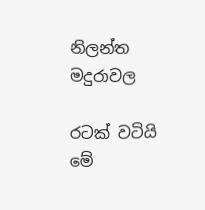නිලන්ත මදුරාවල

රටක් වටියි මේ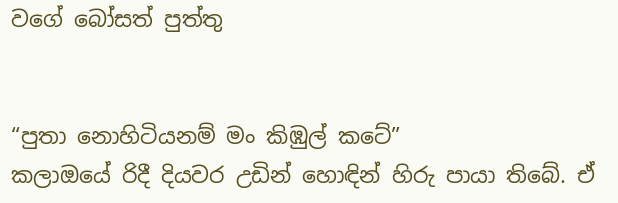වගේ බෝසත් පුත්තු


“පුතා නොහිටියනම් මං කිඹුල් කටේ”
කලාඔයේ රිදී දියවර උඩින් හොඳින් හිරු පායා තිබේ. ඒ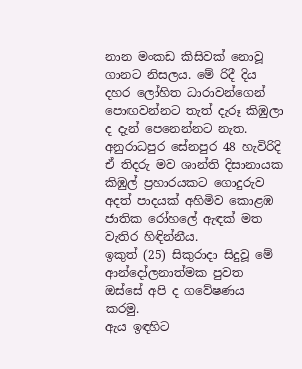නාන මංකඩ කිසිවක් නොවූ ගානට නිසලය. මේ රිදී දිය දහර ලෝහිත ධාරාවන්ගෙන් පොඟවන්නට තැත් දැරූ කිඹුලා ද දැන් පෙනෙන්නට නැත.
අනුරාධපුර සේනපුර 48 හැවිරිදි ඒ තිදරු මව ශාන්ති දිසානායක කිඹුල් ප්‍රහාරයකට ගොදුරුව අදත් පාදයක් අහිමිව කොළඹ ජාතික රෝහලේ ඇඳක් මත වැතිර හිඳින්නීය.
ඉකුත් (25) සිකුරාදා සිදුවූ මේ ආන්දෝලනාත්මක පුවත ඔස්සේ අපි ද ගවේෂණය කරමු.
ඇය ඉඳහිට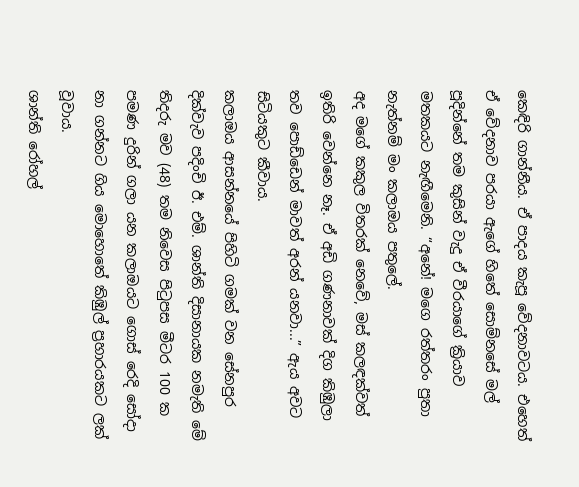කෙඳිරි ගාන්නීය. ඒ පාදය කැපූ වේදනාවටය. එහෙත් ඒ වේදනාව පරයා ඇගේ හිතේ සොම්නසේ මල් පූදින්නේ තම කුසින් වැදු ඒ වීරයාගේ ක්‍රියාව මතකයට නැඟීමෙනි. “අනේ! මගෙ රත්තරං පුතා නැත්නම් මං කලාඔය පතුලේ.
අද මගේ කකුල විතරක් නෙවේ, මස් කලඳක්වත් ඉතිරි වෙන්නෙ නෑ. ඒ අඩි ගණනාවක් දිග කිඹුලා තව පොඩ්ඩෙන් මාවත් අරන් යනවා...” ඇය අවට සිටියකුට කීවාය.
කලාඔය ආසන්නයේ පිහිටි ගමක් වන සේනපුර දික්වැව පදිංචි ඊ. එම්. ශාන්ති දිසානායක නමැති මේ තිදරු මව (48) තම නිවෙස පිටුපස මීටර 100 ක පමණ දුරින් ගලා යන කලාඔයට ගොස් රෙදි සෝදා නා ගන්නට ගිය මොහොතේ කිඹුල් ප්‍රහාරයකට ලක් වූවාය.
ශාන්ති රෝහල්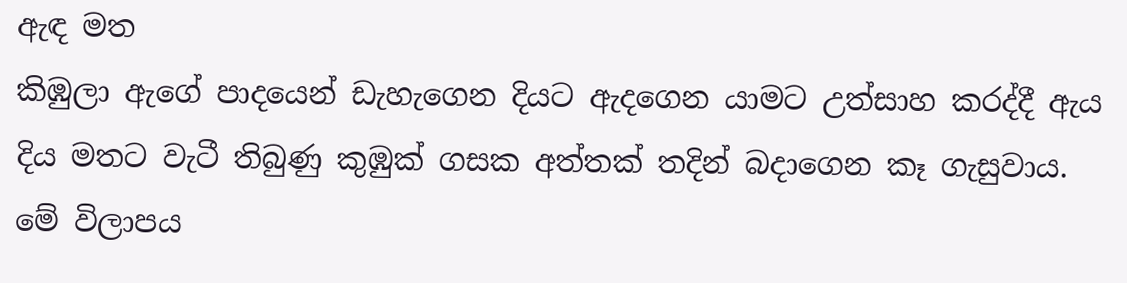ඇඳ මත
කිඹුලා ඇගේ පාදයෙන් ඩැහැගෙන දියට ඇදගෙන යාමට උත්සාහ කරද්දී ඇය දිය මතට වැටී තිබුණු කුඹුක් ගසක අත්තක් තදින් බදාගෙන කෑ ගැසුවාය. මේ විලාපය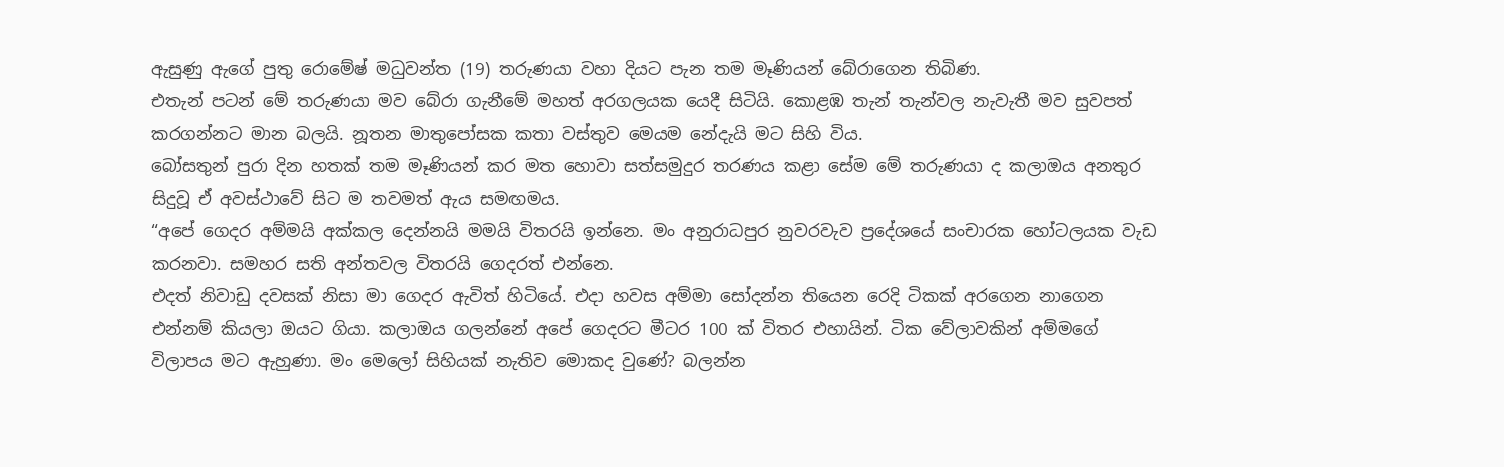ඇසුණු ඇගේ පුතු රොමේෂ් මධුවන්ත (19) තරුණයා වහා දියට පැන තම මෑණියන් බේරාගෙන තිබිණ.
එතැන් පටන් මේ තරුණයා මව බේරා ගැනීමේ මහත් අරගලයක යෙදී සිටියි. කොළඹ තැන් තැන්වල නැවැතී මව සුවපත් කරගන්නට මාන බලයි. නූතන මාතුපෝසක කතා වස්තුව මෙයම නේදැයි මට සිහි විය.
බෝසතුන් පුරා දින හතක් තම මෑණියන් කර මත හොවා සත්සමුදුර තරණය කළා සේම මේ තරුණයා ද කලාඔය අනතුර සිදුවූ ඒ අවස්ථාවේ සිට ම තවමත් ඇය සමඟමය.
“අපේ ගෙදර අම්මයි අක්කල දෙන්නයි මමයි විතරයි ඉන්නෙ. මං අනුරාධපුර නුවරවැව ප්‍රදේශයේ සංචාරක හෝටලයක වැඩ කරනවා. සමහර සති අන්තවල විතරයි ගෙදරත් එන්නෙ.
එදත් නිවාඩු දවසක් නිසා මා ගෙදර ඇවිත් හිටියේ. එදා හවස අම්මා සෝදන්න තියෙන රෙදි ටිකක් අරගෙන නාගෙන එන්නම් කියලා ඔයට ගියා. කලාඔය ගලන්නේ අපේ ගෙදරට මීටර 100 ක් විතර එහායින්. ටික වේලාවකින් අම්මගේ විලාපය මට ඇහුණා. මං මෙලෝ සිහියක් නැතිව මොකද වුණේ? බලන්න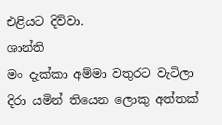එළියට දිව්වා.
ශාන්ති
මං දැක්කා අම්මා වතුරට වැටිලා දිරා යමින් තියෙන ලොකු අත්තක්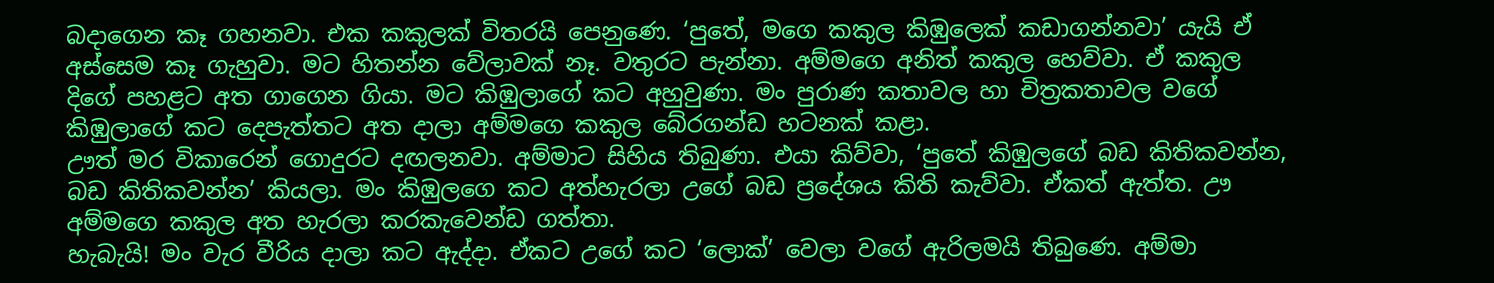බදාගෙන කෑ ගහනවා. එක කකුලක් විතරයි පෙනුණෙ. ‘පුතේ, මගෙ කකුල කිඹුලෙක් කඩාගන්නවා’ යැයි ඒ අස්සෙම කෑ ගැහුවා. මට හිතන්න වේලාවක් නෑ. වතුරට පැන්නා. අම්මගෙ අනිත් කකුල හෙව්වා. ඒ කකුල දිගේ පහළට අත ගාගෙන ගියා. මට කිඹුලාගේ කට අහුවුණා. මං පුරාණ කතාවල හා චිත්‍රකතාවල වගේ කිඹුලාගේ කට දෙපැත්තට අත දාලා අම්මගෙ කකුල බේරගන්ඩ හටනක් කළා.
ඌත් මර විකාරෙන් ගොදුරට දඟලනවා. අම්මාට සිහිය තිබුණා. එයා කිව්වා, ‘පුතේ කිඹුලගේ බඩ කිතිකවන්න, බඩ කිතිකවන්න’ කියලා. මං කිඹුලගෙ කට අත්හැරලා උගේ බඩ ප්‍රදේශය කිති කැව්වා. ඒකත් ඇත්ත. ඌ අම්මගෙ කකුල අත හැරලා කරකැවෙන්ඩ ගත්තා.
හැබැයි! මං වැර වීරිය දාලා කට ඇද්දා. ඒකට උගේ කට ‘ලොක්’ වෙලා වගේ ඇරිලමයි තිබුණෙ. අම්මා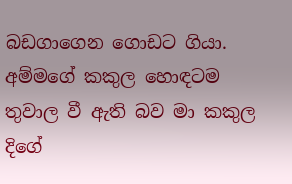බඩගාගෙන ගොඩට ගියා. අම්මගේ කකුල හොඳටම තුවාල වී ඇති බව මා කකුල දිගේ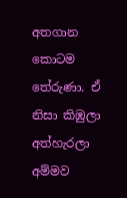අතගාන කොටම තේරුණා. ඒ නිසා කිඹුලා අත්හැරලා අම්මව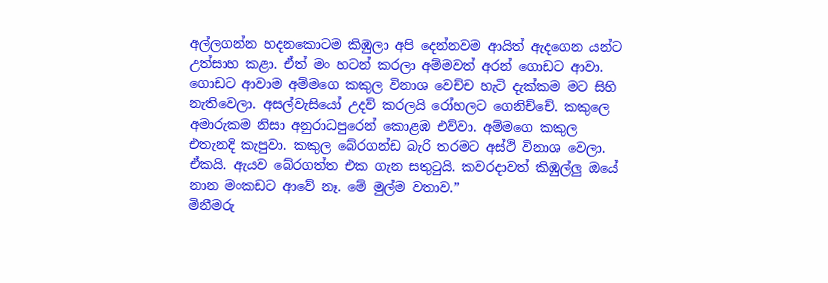අල්ලගන්න හදනකොටම කිඹුලා අපි දෙන්නවම ආයිත් ඇදගෙන යන්ට උත්සාහ කළා. ඒත් මං හටන් කරලා අම්මවත් අරන් ගොඩට ආවා.
ගොඩට ආවාම අම්මගෙ කකුල විනාශ වෙච්ච හැටි දැක්කම මට සිහි නැතිවෙලා. අසල්වැසියෝ උදව් කරලයි රෝහලට ගෙනිච්චේ. කකුලෙ අමාරුකම නිසා අනුරාධපුරෙන් කොළඹ එව්වා. අම්මගෙ කකුල එතැනදි කැපුවා. කකුල බේරගන්ඩ බැරි තරමට අස්ථි විනාශ වෙලා. ඒකයි. ඇයව බේරගත්ත එක ගැන සතුටුයි. කවරදාවත් කිඹුල්ලු ඔයේ නාන මංකඩට ආවේ නෑ. මේ මුල්ම වතාව.”
මිනීමරු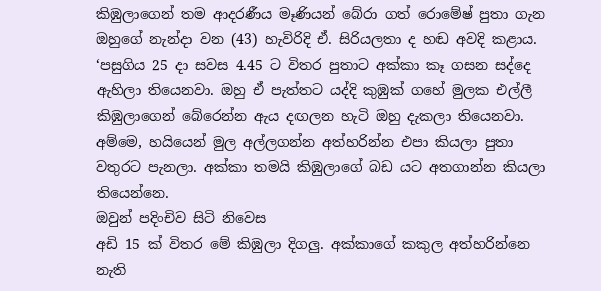කිඹුලාගෙන් තම ආදරණීය මෑණියන් බේරා ගත් රොමේෂ් පුතා ගැන ඔහුගේ නැන්දා වන (43) හැවිරිදි ඒ. සිරියලතා ද හඬ අවදි කළාය.
‘පසුගිය 25 දා සවස 4.45 ට විතර පුතාට අක්කා කෑ ගසන සද්දෙ ඇහිලා තියෙනවා. ඔහු ඒ පැත්තට යද්දි කුඹුක් ගහේ මුලක එල්ලී කිඹුලාගෙන් බේරෙන්න ඇය දඟලන හැටි ඔහු දැකලා තියෙනවා. අම්මෙ, හයියෙන් මුල අල්ලගන්න අත්හරින්න එපා කියලා පුතා වතුරට පැනලා. අක්කා තමයි කිඹුලාගේ බඩ යට අතගාන්න කියලා තියෙන්නෙ.
ඔවුන් පදිංචිව සිටි නිවෙස
අඩි 15 ක් විතර මේ කිඹුලා දිගලු. අක්කාගේ කකුල අත්හරින්නෙ නැති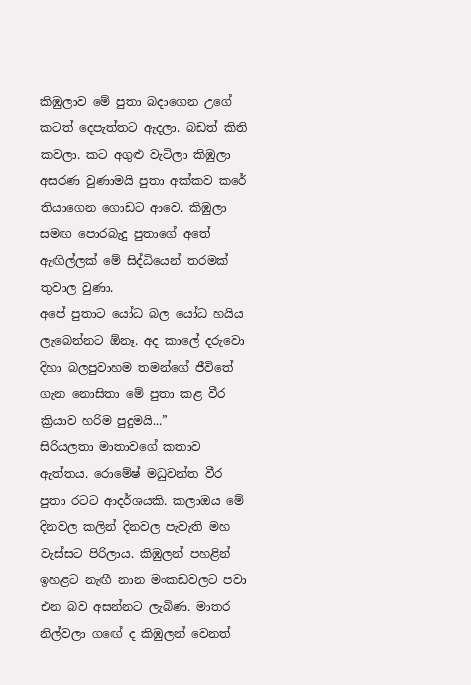කිඹුලාව මේ පුතා බදාගෙන උගේ කටත් දෙපැත්තට ඇදලා. බඩත් කිති කවලා. කට අගුළු වැටිලා කිඹුලා අසරණ වුණාමයි පුතා අක්කව කරේ තියාගෙන ගොඩට ආවෙ. කිඹුලා සමඟ පොරබැදු පුතාගේ අතේ ඇඟිල්ලක් මේ සිද්ධියෙන් තරමක් තුවාල වුණා.
අපේ පුතාට යෝධ බල යෝධ හයිය ලැබෙන්නට ඕනෑ. අද කාලේ දරුවො දිහා බලපුවාහම තමන්ගේ ජීවිතේ ගැන නොසිතා මේ පුතා කළ වීර ක්‍රියාව හරිම පුදුමයි...”
සිරියලතා මාතාවගේ කතාව ඇත්තය. රොමේෂ් මධුවන්ත වීර පුතා රටට ආදර්ශයකි. කලාඔය මේ දිනවල කලින් දිනවල පැවැති මහ වැස්සට පිරිලාය. කිඹුලන් පහළින් ඉහළට නැඟී නාන මංකඩවලට පවා එන බව අසන්නට ලැබිණ. මාතර නිල්වලා ග‍ඟේ ද කිඹුලන් වෙනත්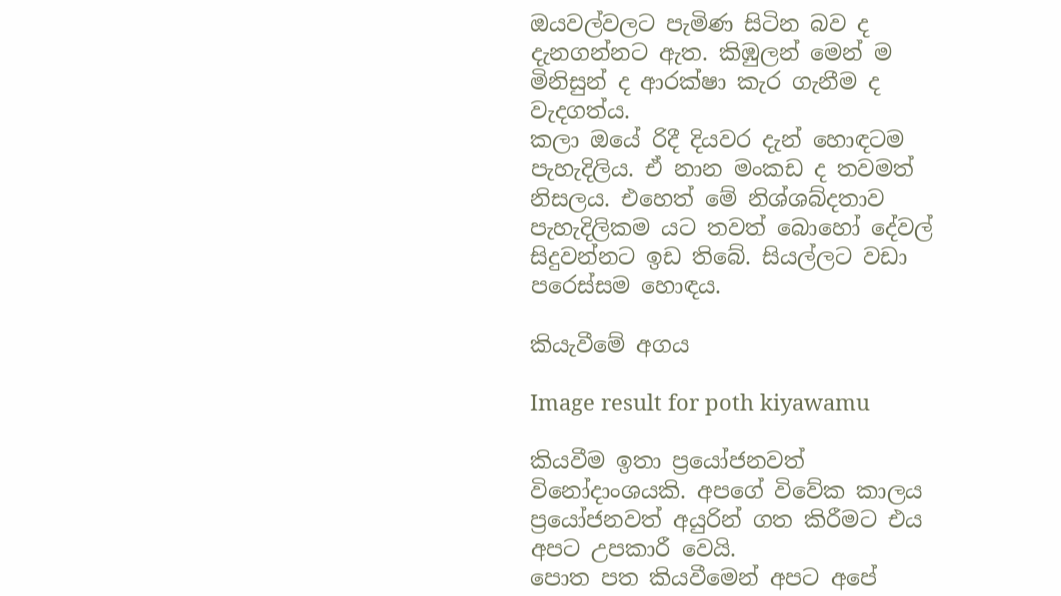ඔයවල්වලට පැමිණ සිටින බව ද දැනගන්නට ඇත. කිඹුලන් මෙන් ම මිනිසුන් ද ආරක්ෂා කැර ගැනීම ද වැදගත්ය.
කලා ඔයේ රිදී දියවර දැන් හොඳටම පැහැදිලිය. ඒ නාන මංකඩ ද තවමත් නිසලය. එහෙත් මේ නිශ්ශබ්දතාව පැහැදිලිකම යට තවත් බොහෝ දේවල් සිදුවන්නට ඉඩ තිබේ. සියල්ලට වඩා පරෙස්සම හොඳය.

කියැවීමේ අගය

Image result for poth kiyawamu

කියවීම ඉතා ප්‍රයෝජනවත් විනෝදාංශයකි. අපගේ විවේක කාලය ප්‍රයෝජනවත් අයුරින් ගත කිරීමට එය අපට උපකාරී වෙයි.
පොත පත කියවීමෙන් අපට අපේ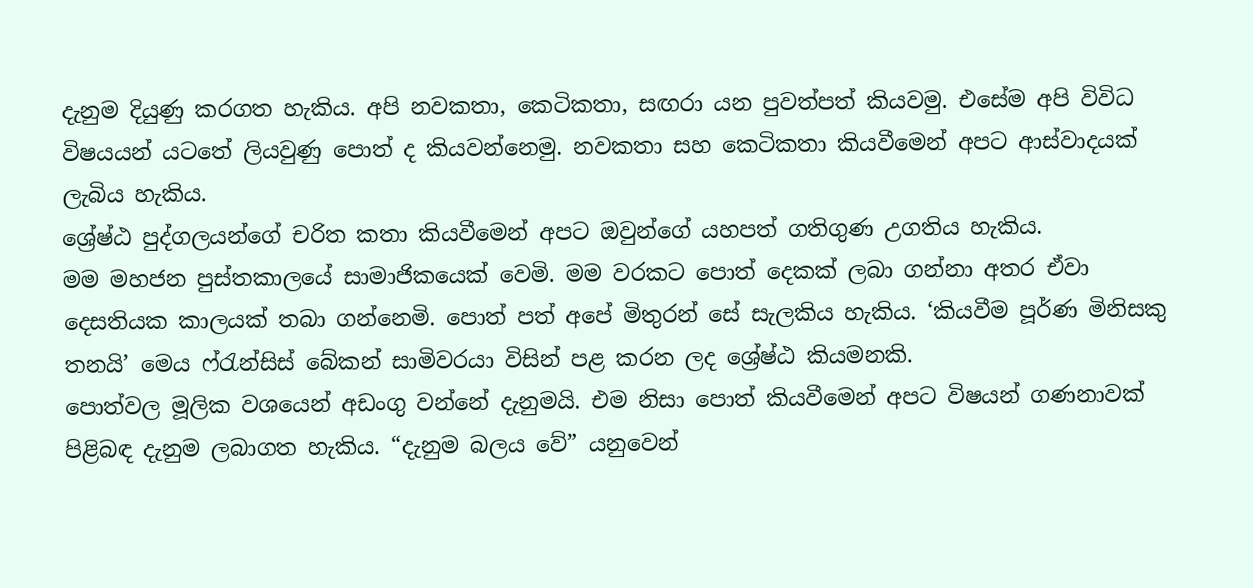දැනුම දියුණු කරගත හැකිය. අපි නවකතා, කෙටිකතා, සඟරා යන පුවත්පත් කියවමු. එසේම අපි විවිධ විෂයයන් යටතේ ලියවුණු පොත් ද කියවන්නෙමු. නවකතා සහ කෙටිකතා කියවීමෙන් අපට ආස්වාදයක් ලැබිය හැකිය.
ශ්‍රේෂ්ඨ පුද්ගලයන්ගේ චරිත කතා කියවීමෙන් අපට ඔවුන්ගේ යහපත් ගතිගුණ උගතිය හැකිය.
මම මහජන පුස්තකාලයේ සාමාජිකයෙක් වෙමි. මම වරකට පොත් දෙකක් ලබා ගන්නා අතර ඒවා දෙසතියක කාලයක් තබා ගන්නෙමි. පොත් පත් අපේ මිතුරන් සේ සැලකිය හැකිය. ‘කියවීම පූර්ණ මිනිසකු තනයි’ මෙය ෆ්රැන්සිස් බේකන් සාමිවරයා විසින් පළ කරන ලද ශ්‍රේෂ්ඨ කියමනකි.
පොත්වල මූලික වශයෙන් අඩංගු වන්නේ දැනුමයි. එම නිසා පොත් කියවීමෙන් අපට විෂයන් ගණනාවක් පිළිබඳ දැනුම ලබාගත හැකිය. “දැනුම බලය වේ” යනුවෙන්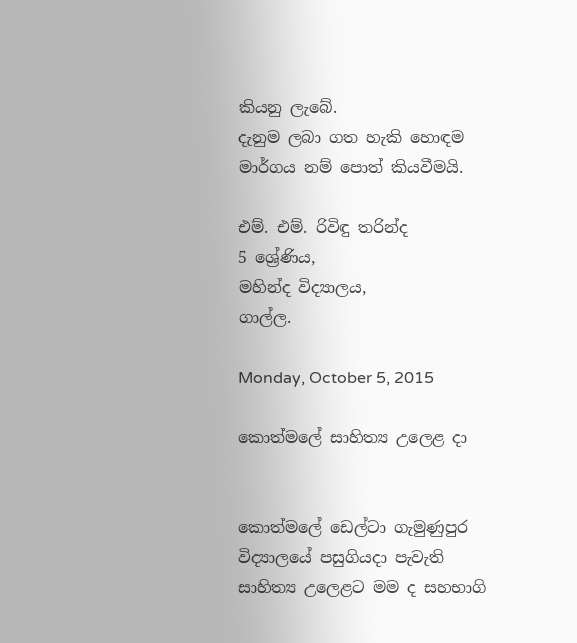කියනු ලැබේ.
දැනුම ලබා ගත හැකි හොඳම මාර්ගය නම් පොත් කියවීමයි.

එම්. එම්. රිවිඳු තරින්ද
5 ශ්‍රේණිය,
මහින්ද විද්‍යාලය,
ගාල්ල.

Monday, October 5, 2015

කොත්මලේ සාහිත්‍ය උලෙළ දා


කොත්මලේ ඩෙල්ටා ගැමුණුපුර විද්‍යාලයේ පසුගියදා පැවැති සාහිත්‍ය උලෙළට මම ද සහභාගි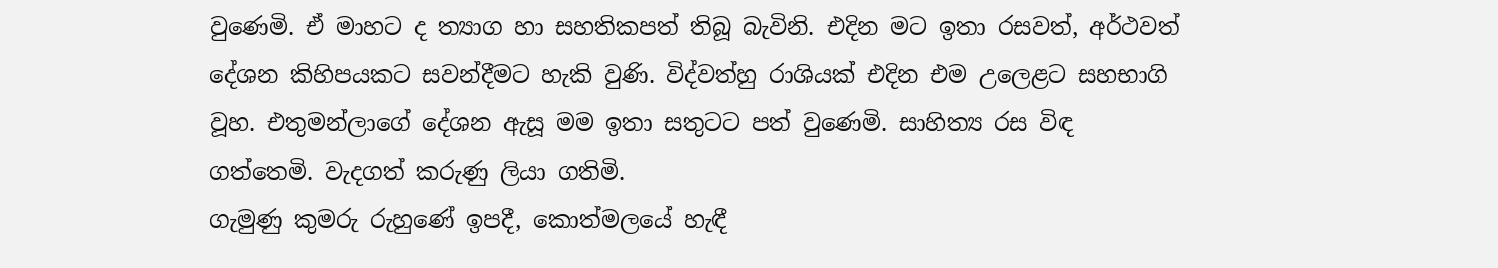වුණෙමි. ඒ මාහට ද ත්‍යාග හා සහතිකපත් තිබූ බැවිනි. එදින මට ඉතා රසවත්, අර්ථවත් දේශන කිහිපයකට සවන්දීමට හැකි වුණි. විද්වත්හු රාශියක් එදින එම ‍උලෙළට සහභාගි වූහ. එතුමන්ලාගේ දේශන ඇසූ මම ඉතා සතුටට පත් වුණෙමි. සාහිත්‍ය රස විඳ ගත්තෙමි. වැදගත් කරුණු ලියා ගතිමි.
ගැමුණු කුමරු රුහුණේ ඉපදී, කොත්මලයේ හැඳී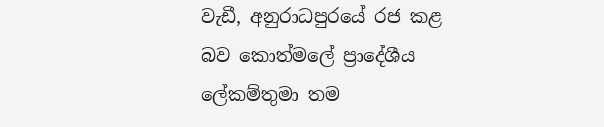වැඩී, අනුරාධපුරයේ රජ කළ බව කොත්මලේ ප්‍රාදේශීය ලේකම්තුමා තම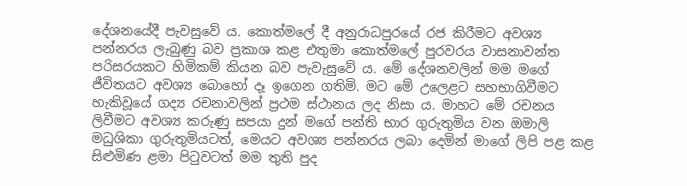දේශනයේදී පැවසුවේ ය. කොත්මලේ දී අනුරාධපුරයේ රජ කිරීමට අවශ්‍ය පන්නරය ලැබුණු බව ප්‍රකාශ කළ එතුමා කොත්මලේ පුරවරය වාසනාවන්ත පරිසරයකට හිමිකම් කියන බව පැවැසුවේ ය. මේ දේශනවලින් මම මගේ ජීවිතයට අවශ්‍ය බොහෝ දෑ ඉගෙන ගතිමි. මට මේ උලෙළට සහභාගිවීමට හැකිවූයේ ගද්‍ය රචනාවලින් ප්‍රථම ස්ථානය ලද නිසා ය. මාහට මේ රචනය ලිවීමට අවශ්‍ය කරුණු සපයා දුන් මගේ පන්ති භාර ගුරුතුමිය වන ඔමාලි මධුශිකා ගුරුතුමියටත්, මෙයට අවශ්‍ය පන්නරය ලබා දෙමින් මාගේ ලිපි පළ කළ සිළුමිණ ළමා පිටුවටත් මම තුති පුද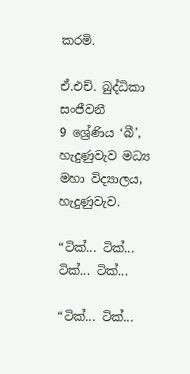කරමි.

ඒ.එච්. බුද්ධිකා සංජීවනී
9 ශ්‍රේණිය ‘බී’,
හැදුණුවැව මධ්‍ය මහා විද්‍යාලය,
හැදුණුවැව.

“ටික්... ටික්... ටික්... ටික්...

“ටික්... ටික්...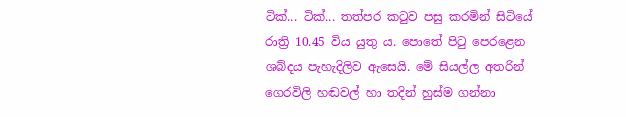ටික්... ටික්... තත්පර කටුව පසු කරමින් සිටියේ රාත්‍රි 10.45 විය යුතු ය. පොතේ පිටු පෙරළෙන ශබ්දය පැහැදිලිව ඇසෙයි. මේ සියල්ල අතරින් ගෙරවිලි හඬවල් හා තදින් හුස්ම ගන්නා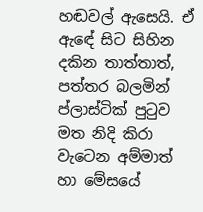හඬවල් ඇසෙයි. ඒ ඇ‍ඳේ සිට සිහින දකින තාත්තාත්, පත්තර බලමින් ප්ලාස්ටික් පුටුව මත නිදි කිරා ව‍ැටෙන අම්මාත් හා මේසයේ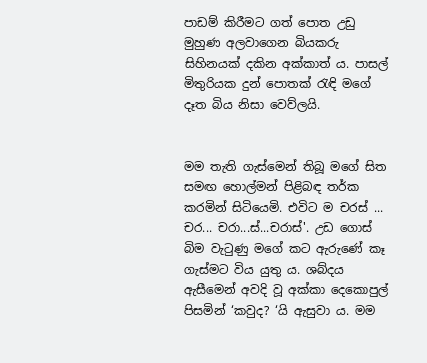පාඩම් කිරීමට ගත් පොත උඩු මුහුණ අලවාගෙන බියකරු සිහිනයක් දකින අක්කාත් ය. පාසල් මිතුරියක දුන් පොතක් රැඳි මගේ දෑත බිය නිසා වෙව්ලයි.


මම තැති ගැස්මෙන් තිබූ මගේ සිත සමඟ හොල්මන් පිළිබඳ තර්ක කරමින් සිටියෙමි. එවිට ම චරස් ... චර... චරා...ස්...චරාස්'. උඩ ගොස් බිම වැටුණු මගේ කට ඇරුණේ කෑ ගැස්මට විය යුතු ය. ශබ්දය ඇසීමෙන් අවදි වූ අක්කා දෙකොපුල් පිසමින් ‘කවුද? ‘යි ඇසුවා ය. මම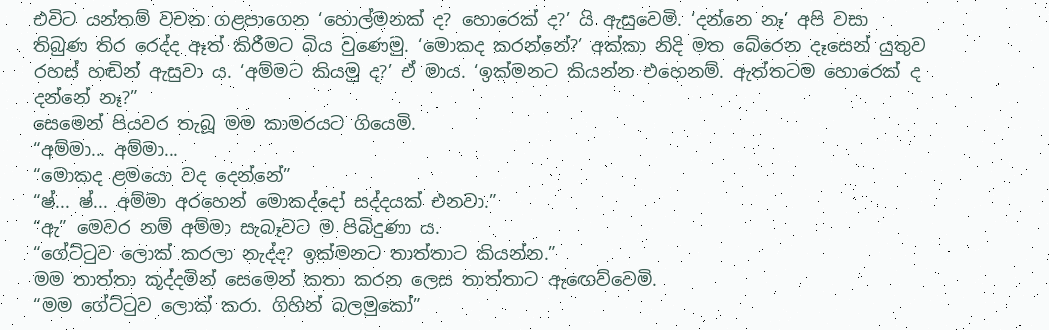එවිට යන්තම් වචන ගළපාගෙන ‘හොල්මනක් ද? හොරෙක් ද?’ යි ඇසුවෙමි. ‘දන්නෙ නෑ’ අපි වසා තිබුණ තිර රෙද්ද ඈත් කිරීමට බිය වුණෙමු. ‘මොකද කරන්නේ?’ අක්කා නිදි මත බේරෙන දෑසෙන් යුතුව රහස් හඬින් ඇසුවා ය. ‘අම්මට කියමු ද?’ ඒ මාය‍. ‘ඉක්මනට කියන්න එහෙනම්. ඇත්තටම හොරෙක් ද දන්නේ නෑ?”
සෙමෙන් පියවර තැබූ මම කාමරයට ගියෙමි.
“අම්මා... අම්මා‍...
“මොකද ළමයො වද දෙන්නේ”
“ෂ්... ෂ්... අම්මා අරහෙන් මොකද්දෝ සද්දයක් එනවා.”
“ඇ” මෙවර නම් අම්මා සැබෑවට ම පිබිදුණා ය.
“ගේට්ටුව ලොක් කරලා නැද්ද? ඉක්මනට තාත්තාට කියන්න.”
මම තාත්තා කූද්දමින් සෙමෙන් කතා කරන ලෙස තාත්තාට ඇ‍ඟෙව්වෙමි.
“මම ගේට්ටුව ලොක් කරා. ගිහින් බලමුකෝ”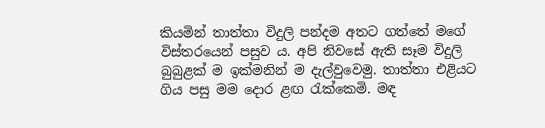කියමින් තාත්තා විදුලි පන්දම අතට ගත්තේ මගේ විස්තරයෙන් පසුව ය‍. අපි නිවසේ ඇති ස‍ෑම විදුලි බුබුළක් ම ඉක්මනින් ම දැල්වුවෙමු. තාත්තා එළියට ගිය පසු මම දොර ළඟ රැක්කෙමි. මඳ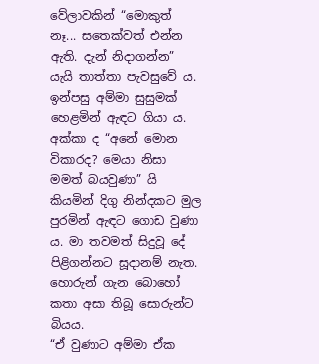වේලාවකින් “මොකුත් නෑ... සතෙක්වත් එන්න ඇති. දැන් නිදාගන්න” යැයි තාත්තා පැවසුවේ ය.
ඉන්පසු අම්මා සුසුමක් හෙළමින් ඇඳට ගියා ය. අක්කා ද “අනේ මොන විකාරද? මෙයා නිසා මමත් බයවුණා” යි කියමින් දිගු නින්දකට මුල පුරමින් ඇඳට ගොඩ වුණා ය. මා තවමත් සිදුවූ දේ පිළිගන්නට සූදානම් නැත. හොරුන් ගැන බොහෝ කතා අසා තිබූ සොරුන්ට බියය.
“ඒ වුණාට අම්මා ඒක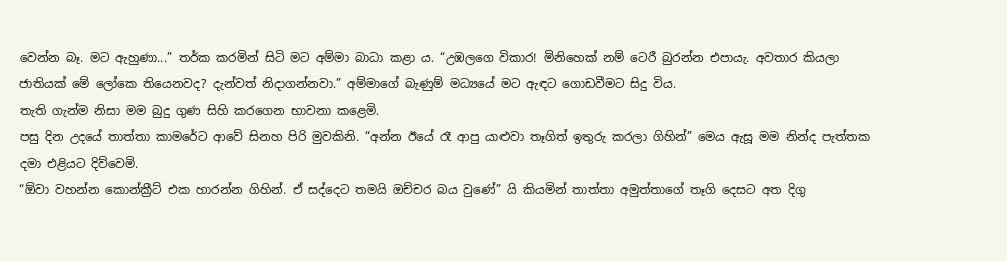වෙන්න බෑ. මට ඇහුණා...” තර්ක කරමින් සිටි මට අම්මා බාධා කළා ය. “උඹලගෙ විකාර! මිනිහෙක් නම් ටෙරී බුරන්න එපායැ. අවතාර කියලා ජාතියක් මේ ලෝකෙ තියෙනවද? දැන්වත් නිදාගන්නවා.” අම්මාගේ බැණුම් මධ්‍යයේ මට ඇඳට ගොඩවීමට සිදු විය.
තැති ගැන්ම නිසා මම බුදු ගුණ සිහි කරගෙන භාවනා කළෙමි‍.
පසු දින උදයේ තාත්තා කාමරේට ආවේ සිනහ පිරි මුවකිනි. “අන්න ඊයේ රෑ ආපු යාළුවා තෑගිත් ඉතුරු කරලා ගිහින්” මෙය ඇසූ මම නින්ද පැත්තක දමා එළියට දිව්වෙමි.
“ඕවා වහන්න කොන්ක්‍රීට් එක හාරන්න ගිහින්. ඒ සද්දෙට තමයි ඔච්චර බය වුණේ” යි කියමින් තාත්තා අමුත්තාගේ තෑගි දෙසට අත දිගු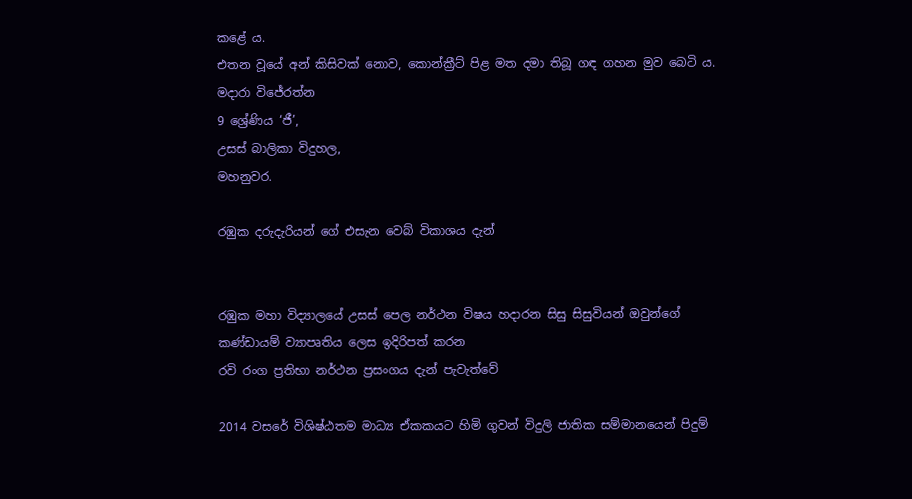කළේ ය.
එතන වූයේ අන් කිසිවක් නොව, කොන්ක්‍රීට් පිළ මත දමා තිබූ ගඳ ගහන මුව බෙටි ය.
මදාරා විජේරත්න
9 ශ්‍රේණිය ‘ජී’,
උසස් බාලිකා විදුහල,
මහනුවර.

රඹුක දරුදැරියන් ගේ එසැන වෙබ් විකාශය දැන්


රඹුක මහා විද්‍යාලයේ උසස් පෙල නර්ථන විෂය හදාරන සිසු සිසුවියන් ඔවුන්ගේ කණ්ඩායම් ව්‍යාපෘතිය ලෙස ඉදිරිපත් කරන
රවි රංග ප්‍රතිභා නර්ථන ප්‍රසංගය දැන් පැවැත්වේ

2014 වසරේ විශිෂ්ඨතම මාධ්‍ය ඒකකයට හිමි ගුවන් විදුලි ජාතික සම්මානයෙන් පිදුම්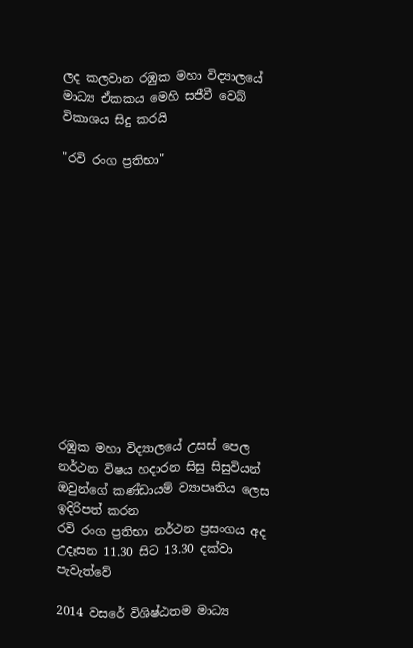ලද කලවාන රඹුක මහා විද්‍යාලයේ මාධ්‍ය ඒකකය මෙහි සජීවී වෙබ් විකාශය සිදු කරයි

"රවි රංග ප්‍රතිභා"













රඹුක මහා විද්‍යාලයේ උසස් පෙල නර්ථන විෂය හදාරන සිසු සිසුවියන් ඔවුන්ගේ කණ්ඩායම් ව්‍යාපෘතිය ලෙස ඉදිරිපත් කරන
රවි රංග ප්‍රතිභා නර්ථන ප්‍රසංගය අද උදෑසන 11.30 සිට 13.30 දක්වා පැවැත්වේ

2014 වසරේ විශිෂ්ඨතම මාධ්‍ය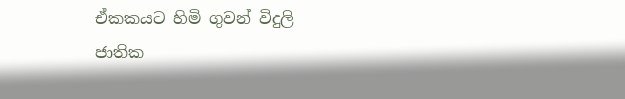ඒකකයට හිමි ගුවන් විදුලි ජාතික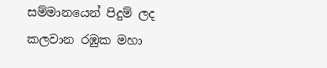සම්මානයෙන් පිදුම් ලද කලවාන රඹුක මහා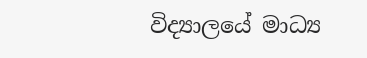විද්‍යාලයේ මාධ්‍ය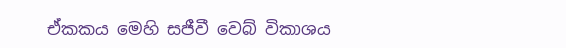ඒකකය මෙහි සජීවී වෙබ් විකාශය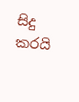සිදු කරයි